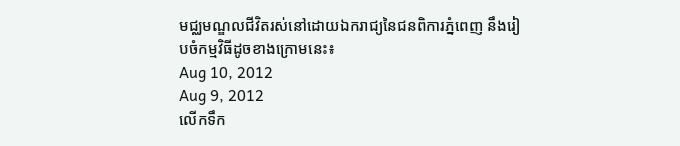មជ្ឈមណ្ឌលជីវិតរស់នៅដោយឯករាជ្យនៃជនពិការភ្នំពេញ នឹងរៀបចំកម្មវិធីដូចខាងក្រោមនេះ៖
Aug 10, 2012
Aug 9, 2012
លើកទឹក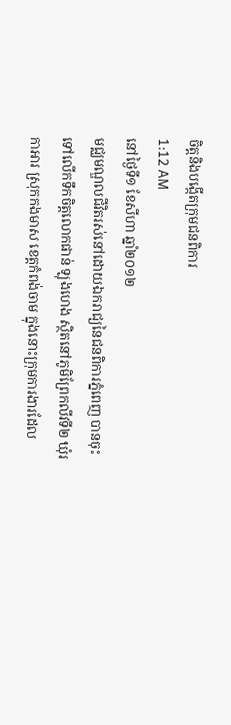ចិត្តនិងបង្កើតក្រុមជនពិការ
1:12 AM
នៅថ្ងៃទី១ ខែសីហា ឆ្នាំ២០១២
មជ្ឈមណ្ឌលជីវិតរស់នៅដោយឯករាជ្យនៃជនពិការភ្នំពេញ បានចុះទៅលើកទឹកចិត្តលោកផាន់ ឡុងហេង ស្ថិតនៅភូមិព្រែកលីវទី២ ឃុំរកាអារ ស្រុកកងមាស ខេត្តកំពង់ចាម ក្នុងនោះក្រុមការងារដែល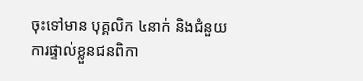ចុះទៅមាន បុគ្គលិក ៤នាក់ និងជំនួយការផ្ទាល់ខ្លួនជនពិកា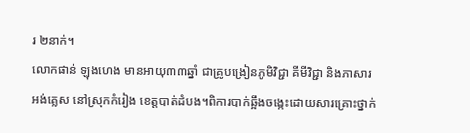រ ២នាក់។
លោកផាន់ ឡុងហេង មានអាយុ៣៣ឆ្នាំ ជាគ្រូបង្រៀនភូមិវិជ្ជា គីមីវិជ្ជា និងភាសារ អង់គ្លេស នៅស្រុកកំរៀង ខេត្តបាត់ដំបង។ពិការបាក់ឆ្អឹងចង្កេះដោយសារគ្រោះថ្នាក់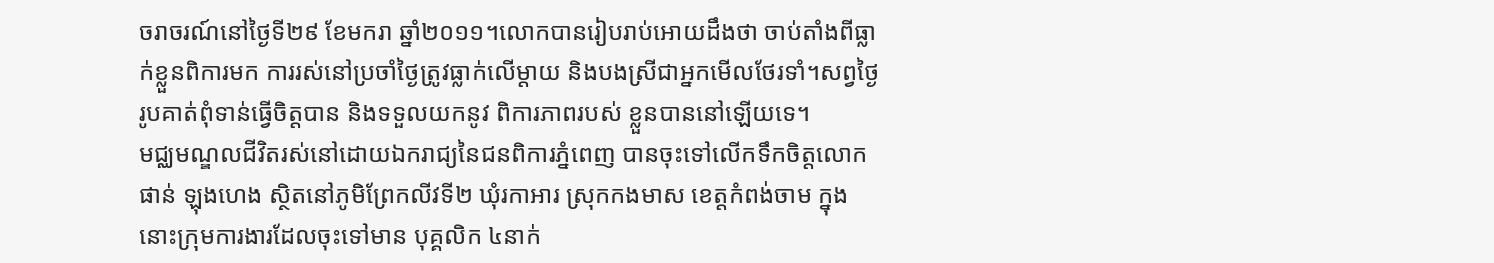ចរាចរណ៍នៅថ្ងៃទី២៩ ខែមករា ឆ្នាំ២០១១។លោកបានរៀបរាប់អោយដឹងថា ចាប់តាំងពីធ្លាក់ខ្លួនពិការមក ការរស់នៅប្រចាំថ្ងៃត្រូវធ្លាក់លើម្តាយ និងបងស្រីជាអ្នកមើលថែរទាំ។សព្វថ្ងៃរូបគាត់ពុំទាន់ធ្វើចិត្តបាន និងទទួលយកនូវ ពិការភាពរបស់ ខ្លួនបាននៅឡើយទេ។
មជ្ឈមណ្ឌលជីវិតរស់នៅដោយឯករាជ្យនៃជនពិការភ្នំពេញ បានចុះទៅលើកទឹកចិត្តលោកផាន់ ឡុងហេង ស្ថិតនៅភូមិព្រែកលីវទី២ ឃុំរកាអារ ស្រុកកងមាស ខេត្តកំពង់ចាម ក្នុងនោះក្រុមការងារដែលចុះទៅមាន បុគ្គលិក ៤នាក់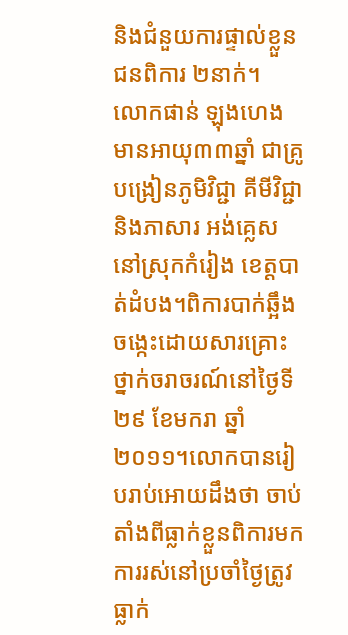និងជំនួយការផ្ទាល់ខ្លួនជនពិការ ២នាក់។
លោកផាន់ ឡុងហេង មានអាយុ៣៣ឆ្នាំ ជាគ្រូបង្រៀនភូមិវិជ្ជា គីមីវិជ្ជា និងភាសារ អង់គ្លេស នៅស្រុកកំរៀង ខេត្តបាត់ដំបង។ពិការបាក់ឆ្អឹងចង្កេះដោយសារគ្រោះថ្នាក់ចរាចរណ៍នៅថ្ងៃទី២៩ ខែមករា ឆ្នាំ២០១១។លោកបានរៀបរាប់អោយដឹងថា ចាប់តាំងពីធ្លាក់ខ្លួនពិការមក ការរស់នៅប្រចាំថ្ងៃត្រូវធ្លាក់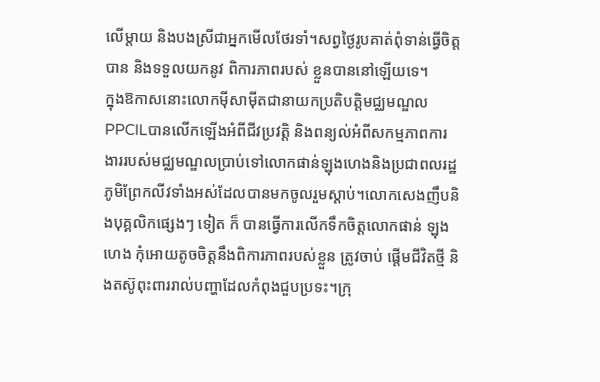លើម្តាយ និងបងស្រីជាអ្នកមើលថែរទាំ។សព្វថ្ងៃរូបគាត់ពុំទាន់ធ្វើចិត្តបាន និងទទួលយកនូវ ពិការភាពរបស់ ខ្លួនបាននៅឡើយទេ។
ក្នុងឱកាសនោះលោកម៉ីសាម៉ីតជានាយកប្រតិបត្តិមជ្ឈមណ្ឌលPPCILបានលើកឡើងអំពីជីវប្រវត្តិ និងពន្យល់អំពីសកម្មភាពការងាររបស់មជ្ឈមណ្ឌលប្រាប់ទៅលោកផាន់ឡុងហេងនិងប្រជាពលរដ្ឋភូមិព្រែកលីវទាំងអស់ដែលបានមកចូលរួមស្តាប់។លោកសេងញឹបនិងបុគ្គលិកផ្សេងៗ ទៀត ក៏ បានធ្វើការលើកទឹកចិត្តលោកផាន់ ឡុងហេង កុំអោយតូចចិត្តនឹងពិការភាពរបស់ខ្លួន ត្រូវចាប់ ផ្តើមជីវិតថ្មី និងតស៊ូពុះពាររាល់បញ្ហាដែលកំពុងជួបប្រទះ។ក្រុ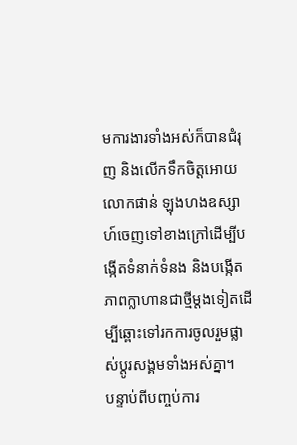មការងារទាំងអស់ក៏បានជំរុញ និងលើកទឹកចិត្តអោយលោកផាន់ ឡុងហងឧស្សាហ៍ចេញទៅខាងក្រៅដើម្បីបង្កើតទំនាក់ទំនង និងបង្កើតភាពក្លាហានជាថ្មីម្តងទៀតដើម្បីឆ្ពោះទៅរកការចូលរួមផ្លាស់ប្តូរសង្គមទាំងអស់គ្នា។
បន្ទាប់ពីបញ្ចប់ការ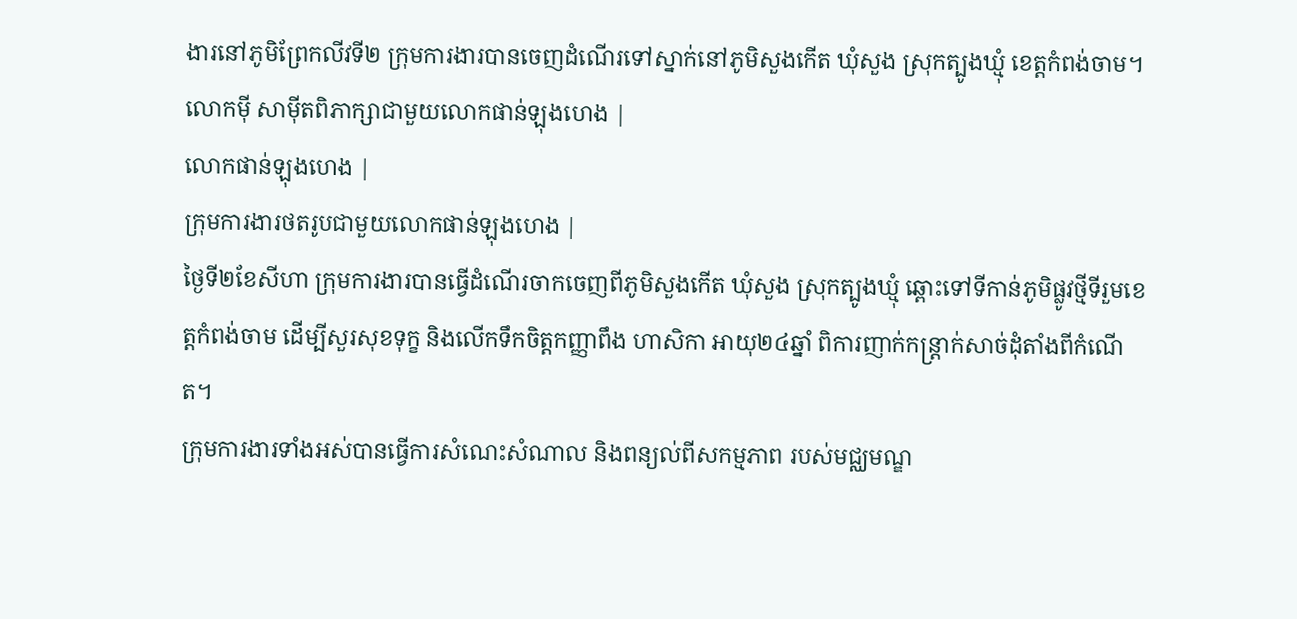ងារនៅភូមិព្រែកលីវទី២ ក្រុមការងារបានចេញដំណើរទៅស្នាក់នៅភូមិសួងកើត ឃុំសួង ស្រុកត្បូងឃ្មុំ ខេត្តកំពង់ចាម។
លោកម៉ី សាម៉ីតពិភាក្សាជាមួយលោកផាន់ឡុងហេង |
លោកផាន់ឡុងហេង |
ក្រុមការងារថតរូបជាមួយលោកផាន់ឡុងហេង |
ថ្ងៃទី២ខែសីហា ក្រុមការងារបានធ្វើដំណើរចាកចេញពីភូមិសួងកើត ឃុំសួង ស្រុកត្បូងឃ្មុំ ឆ្ពោះទៅទីកាន់ភូមិផ្លូវថ្មីទីរួមខេត្តកំពង់ចាម ដើម្បីសួរសុខទុក្ខ និងលើកទឹកចិត្តកញ្ញាពឹង ហាសិកា អាយុ២៤ឆ្នាំ ពិការញាក់កន្ត្រាក់សាច់ដុំតាំងពីកំណើត។
ក្រុមការងារទាំងអស់បានធ្វើការសំណេះសំណាល និងពន្យល់ពីសកម្មភាព របស់មជ្ឈមណ្ឌ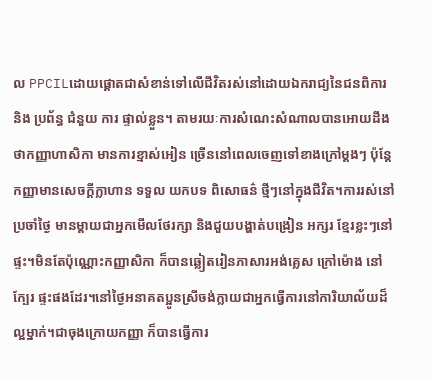ល PPCILដោយផ្តោតជាសំខាន់ទៅលើជីវិតរស់នៅដោយឯករាជ្យនៃជនពិការ និង ប្រព័ន្ធ ជំនួយ ការ ផ្ទាល់ខ្លួន។ តាមរយៈការសំណេះសំណាលបានអោយដឹងថាកញ្ញាហាសិកា មានការខ្មាស់អៀន ច្រើននៅពេលចេញទៅខាងក្រៅម្តងៗ ប៉ុន្តែកញ្ញាមានសេចក្តីក្លាហាន ទទួល យកបទ ពិសោធន៌ ថ្មីៗនៅក្នុងជីវិត។ការរស់នៅប្រចាំថ្ងៃ មានម្តាយជាអ្នកមើលថែរក្សា និងជួយបង្ហាត់បង្រៀន អក្សរ ខ្មែរខ្លះៗនៅផ្ទះ។មិនតែប៉ុណ្ណោះកញ្ញាសិកា ក៏បានឆ្លៀតរៀនភាសារអង់គ្លេស ក្រៅម៉ោង នៅ ក្បែរ ផ្ទះផងដែរ។នៅថ្ងៃអនាគតប្អូនស្រីចង់ក្លាយជាអ្នកធ្វើការនៅការិយាល័យដ៏ល្អម្នាក់។ជាចុងក្រោយកញ្ញា ក៏បានធ្វើការ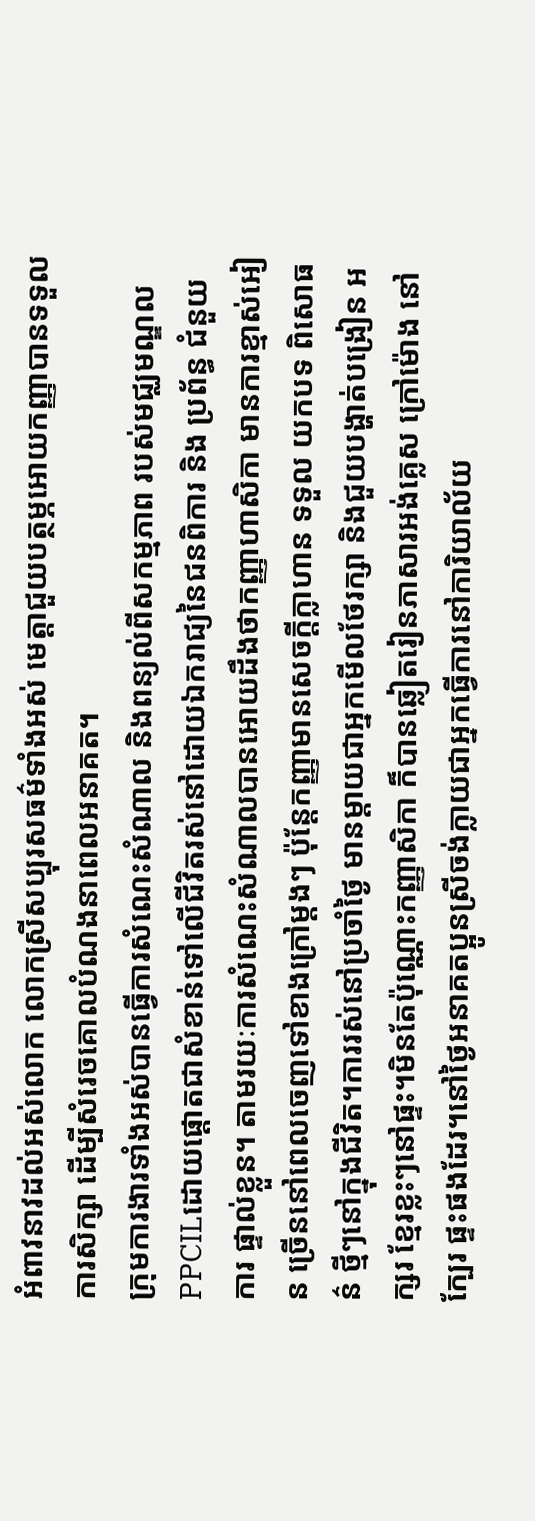អំពាវនាវដល់អស់លោក លោកស្រីសប្បុរសធម៌ទាំងអស់ មេត្តាជួយបត្ថម្ភអោយកញ្ញាបានទទួលការសិក្សា ដើម្បីសំរេចគោលបំណងនាពេលអនាគត។
ក្រុមការងារទាំងអស់បានធ្វើការសំណេះសំណាល និងពន្យល់ពីសកម្មភាព របស់មជ្ឈមណ្ឌល PPCILដោយផ្តោតជាសំខាន់ទៅលើជីវិតរស់នៅដោយឯករាជ្យនៃជនពិការ និង ប្រព័ន្ធ ជំនួយ ការ ផ្ទាល់ខ្លួន។ តាមរយៈការសំណេះសំណាលបានអោយដឹងថាកញ្ញាហាសិកា មានការខ្មាស់អៀន ច្រើននៅពេលចេញទៅខាងក្រៅម្តងៗ ប៉ុន្តែកញ្ញាមានសេចក្តីក្លាហាន ទទួល យកបទ ពិសោធន៌ ថ្មីៗនៅក្នុងជីវិត។ការរស់នៅប្រចាំថ្ងៃ មានម្តាយជាអ្នកមើលថែរក្សា និងជួយបង្ហាត់បង្រៀន អក្សរ ខ្មែរខ្លះៗនៅផ្ទះ។មិនតែប៉ុណ្ណោះកញ្ញាសិកា ក៏បានឆ្លៀតរៀនភាសារអង់គ្លេស ក្រៅម៉ោង នៅ ក្បែរ ផ្ទះផងដែរ។នៅថ្ងៃអនាគតប្អូនស្រីចង់ក្លាយជាអ្នកធ្វើការនៅការិយាល័យ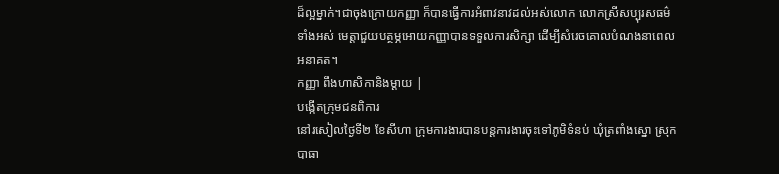ដ៏ល្អម្នាក់។ជាចុងក្រោយកញ្ញា ក៏បានធ្វើការអំពាវនាវដល់អស់លោក លោកស្រីសប្បុរសធម៌ទាំងអស់ មេត្តាជួយបត្ថម្ភអោយកញ្ញាបានទទួលការសិក្សា ដើម្បីសំរេចគោលបំណងនាពេលអនាគត។
កញ្ញា ពឹងហាសិកានិងម្តាយ |
បង្កើតក្រុមជនពិការ
នៅរសៀលថ្ងៃទី២ ខែសីហា ក្រុមការងារបានបន្តការងារចុះទៅភូមិទំនប់ ឃុំត្រពាំងស្នោ ស្រុកបាធា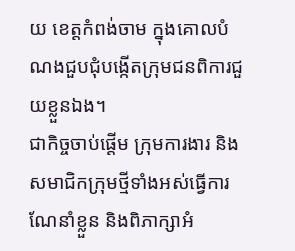យ ខេត្តកំពង់ចាម ក្នុងគោលបំណងជួបជុំបង្កើតក្រុមជនពិការជួយខ្លួនឯង។
ជាកិច្ចចាប់ផ្តើម ក្រុមការងារ និងសមាជិកក្រុមថ្មីទាំងអស់ធ្វើការណែនាំខ្លួន និងពិភាក្សាអំ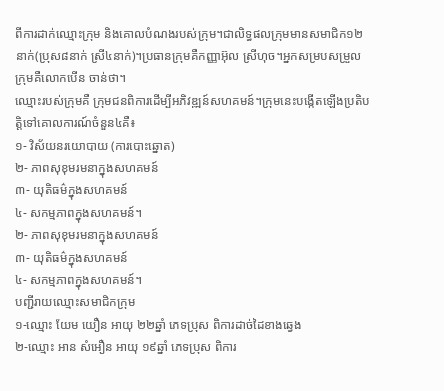ពីការដាក់ឈ្មោះក្រុម និងគោលបំណងរបស់ក្រុម។ជាលិទ្ធផលក្រុមមានសមាជិក១២នាក់(ប្រុស៨នាក់ ស្រី៤នាក់)។ប្រធានក្រុមគឺកញ្ញាអ៊ុល ស្រីហុច។អ្នកសម្របសម្រួលក្រុមគឺលោកបើន ចាន់ថា។
ឈ្មោះរបស់ក្រុមគឺ ក្រុមជនពិការដើម្បីអភិវឌ្ឍន៍សហគមន៍។ក្រុមនេះបង្កើតឡើងប្រតិបត្តិទៅគោលការណ៍ចំនួន៤គឺ៖
១- វិស័យនរយោបាយ (ការបោះឆ្នោត)
២- ភាពសុខុមរមនាក្នុងសហគមន៍
៣- យុតិធម៌ក្នុងសហគមន៍
៤- សកម្មភាពក្នុងសហគមន៍។
២- ភាពសុខុមរមនាក្នុងសហគមន៍
៣- យុតិធម៌ក្នុងសហគមន៍
៤- សកម្មភាពក្នុងសហគមន៍។
បញ្ជីរាយឈ្មោះសមាជិកក្រុម
១-ឈ្មោះ យែម យឿន អាយុ ២២ឆ្នាំ ភេទប្រុស ពិការដាច់ដៃខាងឆ្វេង
២-ឈ្មោះ អាន សំអឿន អាយុ ១៩ឆ្នាំ ភេទប្រុស ពិការ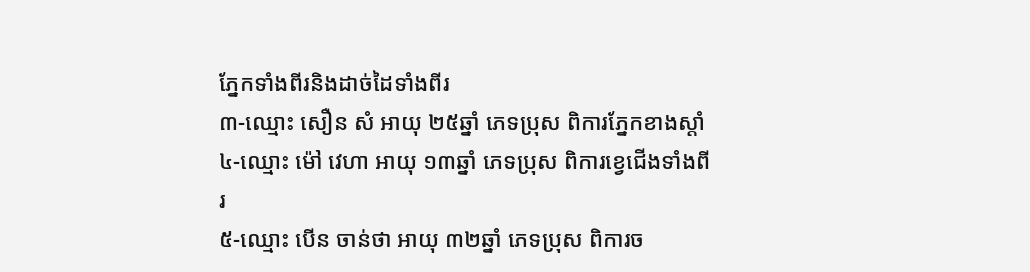ភ្នែកទាំងពីរនិងដាច់ដៃទាំងពីរ
៣-ឈ្មោះ សឿន សំ អាយុ ២៥ឆ្នាំ ភេទប្រុស ពិការភ្នែកខាងស្តាំ
៤-ឈ្មោះ ម៉ៅ វេហា អាយុ ១៣ឆ្នាំ ភេទប្រុស ពិការខ្វេជើងទាំងពីរ
៥-ឈ្មោះ បើន ចាន់ថា អាយុ ៣២ឆ្នាំ ភេទប្រុស ពិការច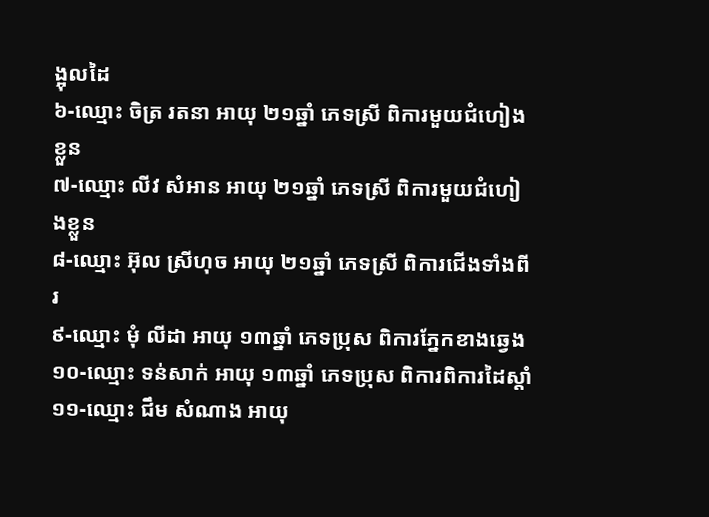ង្អុលដៃ
៦-ឈ្មោះ ចិត្រ រតនា អាយុ ២១ឆ្នាំ ភេទស្រី ពិការមួយជំហៀងខ្លួន
៧-ឈ្មោះ លីវ សំអាន អាយុ ២១ឆ្នាំ ភេទស្រី ពិការមួយជំហៀងខ្លួន
៨-ឈ្មោះ អ៊ុល ស្រីហុច អាយុ ២១ឆ្នាំ ភេទស្រី ពិការជើងទាំងពីរ
៩-ឈ្មោះ មុំ លីដា អាយុ ១៣ឆ្នាំ ភេទប្រុស ពិការភ្នែកខាងឆ្វេង
១០-ឈ្មោះ ទន់សាក់ អាយុ ១៣ឆ្នាំ ភេទប្រុស ពិការពិការដៃស្តាំ
១១-ឈ្មោះ ជឹម សំណាង អាយុ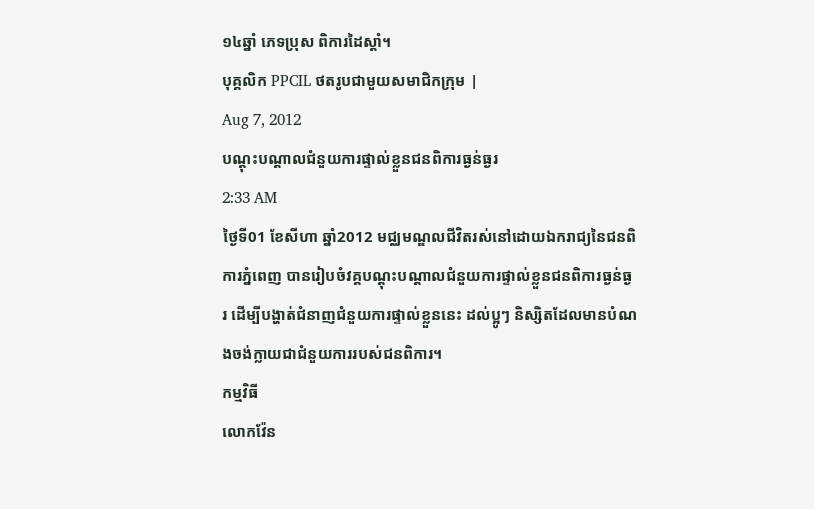១៤ឆ្នាំ ភេទប្រុស ពិការដៃស្តាំ។
បុគ្គលិក PPCIL ថតរូបជាមួយសមាជិកក្រុម |
Aug 7, 2012
បណ្ដុះបណ្ដាលជំនួយការផ្ទាល់ខ្លួនជនពិការធ្ងន់ធ្ងរ
2:33 AM
ថ្ងៃទី01 ខែសីហា ឆ្នាំ2012 មជ្ឈមណ្ឌលជីវិតរស់នៅដោយឯករាជ្យនៃជនពិការភ្នំពេញ បានរៀបចំវគ្គបណ្ដុះបណ្ដាលជំនួយការផ្ទាល់ខ្លួនជនពិការធ្ងន់ធ្ងរ ដើម្បីបង្ហាត់ជំនាញជំនួយការផ្ទាល់ខ្លួននេះ ដល់ប្អូៗ និស្សិតដែលមានបំណងចង់ក្លាយជាជំនួយការរបស់ជនពិការ។
កម្មវិធី
លោកវ៉ែន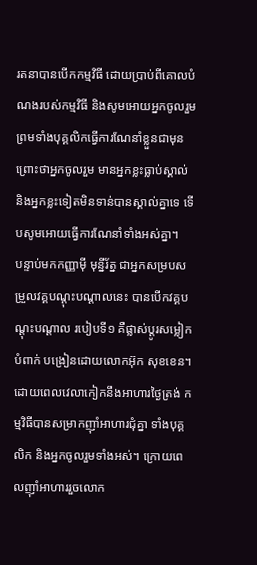រតនាបានបើកកម្មវិធី ដោយប្រាប់ពីគោលបំណងរបស់កម្មវិធី និងសូមអោយអ្នកចូលរួម ព្រមទាំងបុគ្គលិកធ្វើការណែនាំខ្លួនជាមុន ព្រោះថាអ្នកចូលរួម មានអ្នកខ្លះធ្លាប់ស្គាល់ និងអ្នកខ្លះទៀតមិនទាន់បានស្គាល់គ្នាទេ ទើបសូមអោយធ្វើការណែនាំទាំងអស់គ្នា។
បន្ទាប់មកកញ្ញាម៉ី មុន្នីរ័ត្ន ជាអ្នកសម្របសម្រួលវគ្គបណ្ដុះបណ្ដាលនេះ បានបើកវគ្គបណ្ដុះបណ្ដាល របៀបទី១ គឺផ្លាស់ប្ដូរសម្លៀកបំពាក់ បង្រៀនដោយលោកអ៊ុក សុខខេន។ ដោយពេលវេលាកៀកនឹងអាហារថ្ងៃត្រង់ កម្មវិធីបានសម្រាកញ៉ាំអាហារជុំគ្នា ទាំងបុគ្គលិក និងអ្នកចូលរួមទាំងអស់។ ក្រោយពេលញ៉ាំអាហាររួចលោក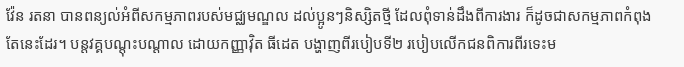វ៉ែន រតនា បានពន្យល់អំពីសកម្មភាពរបស់មជ្ឈមណ្ឌល ដល់ប្អូនៗនិស្សិតថ្មី ដែលពុំទាន់ដឹងពីការងារ ក៏ដូចជាសកម្មភាពកំពុងតែនេះដែរ។ បន្តវគ្គបណ្ដុះបណ្ដាល ដោយកញ្ញាវ៉ិត ធីដេត បង្ហាញពីរបៀបទី២ របៀបលើកជនពិការពីរទេះម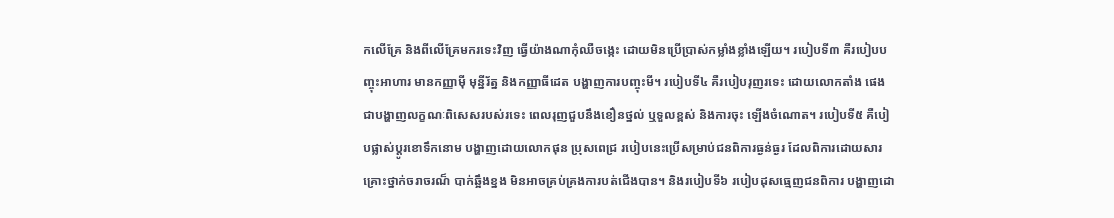កលើគ្រែ និងពីលើគ្រែមករទេះវិញ ធ្វើយ៉ាងណាកុំឈឺចង្កេះ ដោយមិនប្រើប្រាស់កម្លាំងខ្លាំងឡើយ។ របៀបទី៣ គឺរបៀបបញ្ចុះអាហារ មានកញ្ញាម៉ី មុន្នីរ័ត្ន និងកញ្ញាធីដេត បង្ហាញការបញ្ចុះមី។ របៀបទី៤ គឺរបៀបរុញរទេះ ដោយលោកតាំង ផេង ជាបង្ហាញលក្ខណៈពិសេសរបស់រទេះ ពេលរុញជួបនឹងខឿនថ្នល់ ឬទួលខ្ពស់ និងការចុះ ឡើងចំណោត។ របៀបទី៥ គឺបៀបផ្លាស់ប្តូរខោទឹកនោម បង្ហាញដោយលោកផុន ប្រុសពេជ្រ របៀបនេះប្រើសម្រាប់ជនពិការធ្ងន់ធ្ងរ ដែលពិការដោយសារគ្រោះថ្នាក់ចរាចរណ៏ បាក់ឆ្អឹងខ្នង មិនអាចគ្រប់គ្រងការបត់ជើងបាន។ និងរបៀបទី៦ របៀបដុសធ្មេញជនពិការ បង្ហាញដោ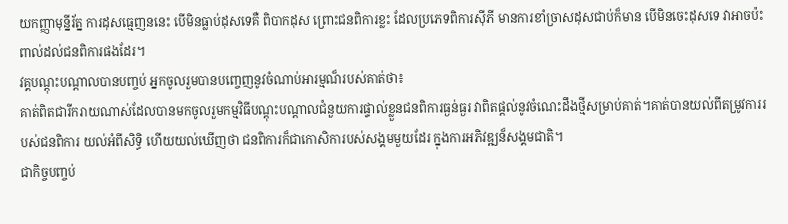យកញ្ញាមុន្នីរ័ត្ន ការដុសធ្មេញននេះ បើមិនធ្លាប់ដុសទេគឺ ពិបាកដុស ព្រោះជនពិការខ្លះ ដែលប្រភេទពិការស៊ីភី មានការខាំច្រាសដុសជាប់ក៏មាន បើមិនចេះដុសទេ វាអាចប៉ះពាល់ដល់ជនពិការផងដែរ។
វគ្គបណ្ដុះបណ្ដាលបានបញ្ចប់ អ្នកចូលរួមបានបញ្ចេញនូវចំណាប់អារម្មណ៏របស់គាត់ថា៖
គាត់ពិតជារីករាយណាស់ដែលបានមកចូលរួមកម្មវិធីបណ្ដុះបណ្ដាលជំនួយការផ្ទាល់ខ្លួនជនពិការធ្ងន់ធ្ងរ វាពិតផ្ដល់នូវចំណេះដឹងថ្មីសម្រាប់គាត់។គាត់បានយល់ពីតម្រូវការរបស់ជនពិការ យល់អំពីសិទ្ធិ ហើយយល់ឃើញថា ជនពិការក៏ជាកោសិការបស់សង្គមមួយដែរ ក្នុងការអភិវឌ្ឍន៏សង្គមជាតិ។
ជាកិច្ចបញ្ចប់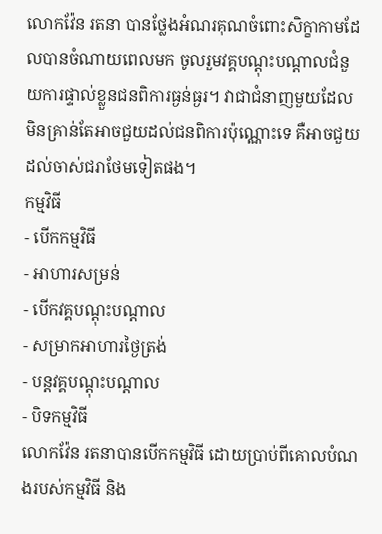លោកវ៉ែន រតនា បានថ្លែងអំណរគុណចំពោះសិក្ខាកាមដែលបានចំណាយពេលមក ចូលរួមវគ្គបណ្ដុះបណ្ដាលជំនួយការផ្ទាល់ខ្លួនជនពិការធ្ងន់ធ្ងរ។ វាជាជំនាញមួយដែលមិនគ្រាន់តែអាចជួយដល់ជនពិការប៉ុណ្ណោះទេ គឺអាចជួយដល់ចាស់ជរាថែមទៀតផង។
កម្មវិធី
- បើកកម្មវិធី
- អាហារសម្រន់
- បើកវគ្គបណ្ដុះបណ្ដាល
- សម្រាកអាហារថ្ងៃត្រង់
- បន្តវគ្គបណ្ដុះបណ្ដាល
- បិទកម្មវិធី
លោកវ៉ែន រតនាបានបើកកម្មវិធី ដោយប្រាប់ពីគោលបំណងរបស់កម្មវិធី និង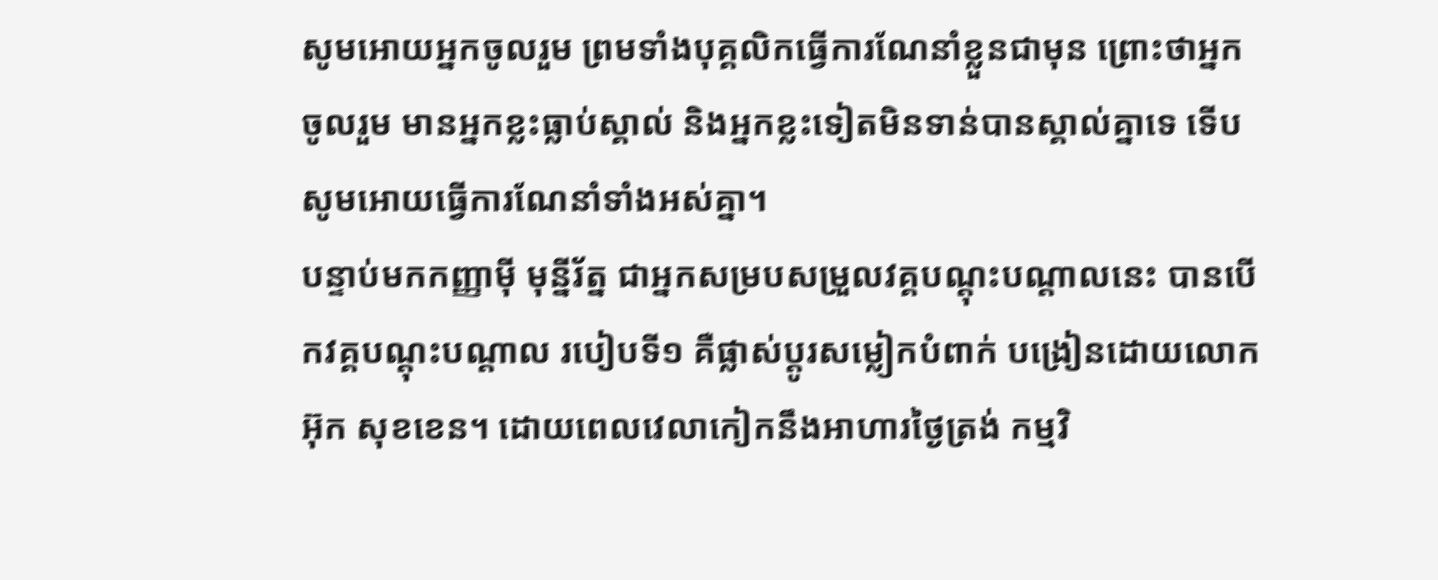សូមអោយអ្នកចូលរួម ព្រមទាំងបុគ្គលិកធ្វើការណែនាំខ្លួនជាមុន ព្រោះថាអ្នកចូលរួម មានអ្នកខ្លះធ្លាប់ស្គាល់ និងអ្នកខ្លះទៀតមិនទាន់បានស្គាល់គ្នាទេ ទើបសូមអោយធ្វើការណែនាំទាំងអស់គ្នា។
បន្ទាប់មកកញ្ញាម៉ី មុន្នីរ័ត្ន ជាអ្នកសម្របសម្រួលវគ្គបណ្ដុះបណ្ដាលនេះ បានបើកវគ្គបណ្ដុះបណ្ដាល របៀបទី១ គឺផ្លាស់ប្ដូរសម្លៀកបំពាក់ បង្រៀនដោយលោកអ៊ុក សុខខេន។ ដោយពេលវេលាកៀកនឹងអាហារថ្ងៃត្រង់ កម្មវិ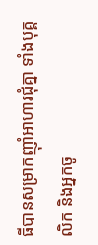ធីបានសម្រាកញ៉ាំអាហារជុំគ្នា ទាំងបុគ្គលិក និងអ្នកចូ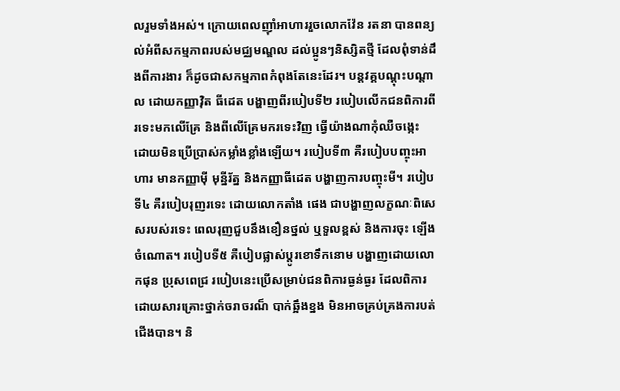លរួមទាំងអស់។ ក្រោយពេលញ៉ាំអាហាររួចលោកវ៉ែន រតនា បានពន្យល់អំពីសកម្មភាពរបស់មជ្ឈមណ្ឌល ដល់ប្អូនៗនិស្សិតថ្មី ដែលពុំទាន់ដឹងពីការងារ ក៏ដូចជាសកម្មភាពកំពុងតែនេះដែរ។ បន្តវគ្គបណ្ដុះបណ្ដាល ដោយកញ្ញាវ៉ិត ធីដេត បង្ហាញពីរបៀបទី២ របៀបលើកជនពិការពីរទេះមកលើគ្រែ និងពីលើគ្រែមករទេះវិញ ធ្វើយ៉ាងណាកុំឈឺចង្កេះ ដោយមិនប្រើប្រាស់កម្លាំងខ្លាំងឡើយ។ របៀបទី៣ គឺរបៀបបញ្ចុះអាហារ មានកញ្ញាម៉ី មុន្នីរ័ត្ន និងកញ្ញាធីដេត បង្ហាញការបញ្ចុះមី។ របៀបទី៤ គឺរបៀបរុញរទេះ ដោយលោកតាំង ផេង ជាបង្ហាញលក្ខណៈពិសេសរបស់រទេះ ពេលរុញជួបនឹងខឿនថ្នល់ ឬទួលខ្ពស់ និងការចុះ ឡើងចំណោត។ របៀបទី៥ គឺបៀបផ្លាស់ប្តូរខោទឹកនោម បង្ហាញដោយលោកផុន ប្រុសពេជ្រ របៀបនេះប្រើសម្រាប់ជនពិការធ្ងន់ធ្ងរ ដែលពិការដោយសារគ្រោះថ្នាក់ចរាចរណ៏ បាក់ឆ្អឹងខ្នង មិនអាចគ្រប់គ្រងការបត់ជើងបាន។ និ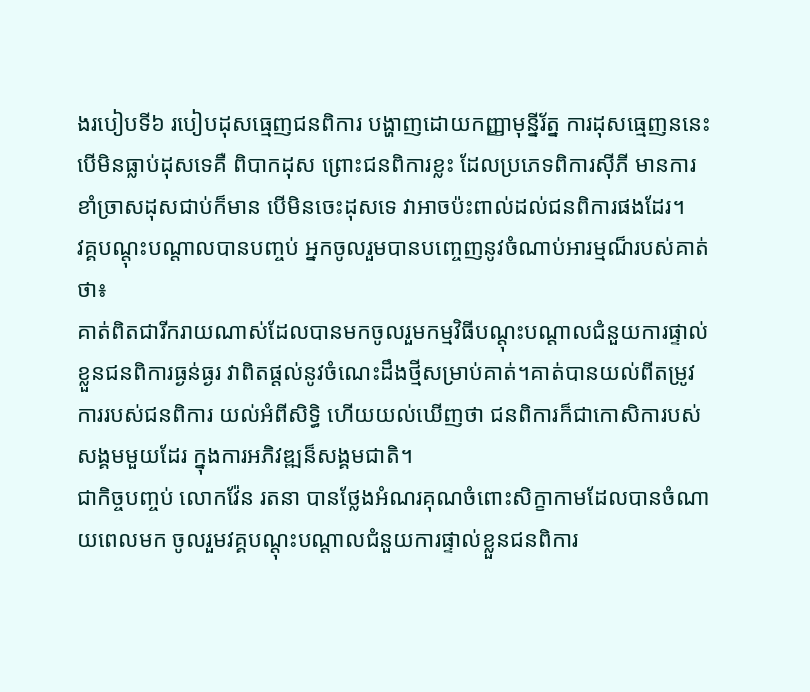ងរបៀបទី៦ របៀបដុសធ្មេញជនពិការ បង្ហាញដោយកញ្ញាមុន្នីរ័ត្ន ការដុសធ្មេញននេះ បើមិនធ្លាប់ដុសទេគឺ ពិបាកដុស ព្រោះជនពិការខ្លះ ដែលប្រភេទពិការស៊ីភី មានការខាំច្រាសដុសជាប់ក៏មាន បើមិនចេះដុសទេ វាអាចប៉ះពាល់ដល់ជនពិការផងដែរ។
វគ្គបណ្ដុះបណ្ដាលបានបញ្ចប់ អ្នកចូលរួមបានបញ្ចេញនូវចំណាប់អារម្មណ៏របស់គាត់ថា៖
គាត់ពិតជារីករាយណាស់ដែលបានមកចូលរួមកម្មវិធីបណ្ដុះបណ្ដាលជំនួយការផ្ទាល់ខ្លួនជនពិការធ្ងន់ធ្ងរ វាពិតផ្ដល់នូវចំណេះដឹងថ្មីសម្រាប់គាត់។គាត់បានយល់ពីតម្រូវការរបស់ជនពិការ យល់អំពីសិទ្ធិ ហើយយល់ឃើញថា ជនពិការក៏ជាកោសិការបស់សង្គមមួយដែរ ក្នុងការអភិវឌ្ឍន៏សង្គមជាតិ។
ជាកិច្ចបញ្ចប់ លោកវ៉ែន រតនា បានថ្លែងអំណរគុណចំពោះសិក្ខាកាមដែលបានចំណាយពេលមក ចូលរួមវគ្គបណ្ដុះបណ្ដាលជំនួយការផ្ទាល់ខ្លួនជនពិការ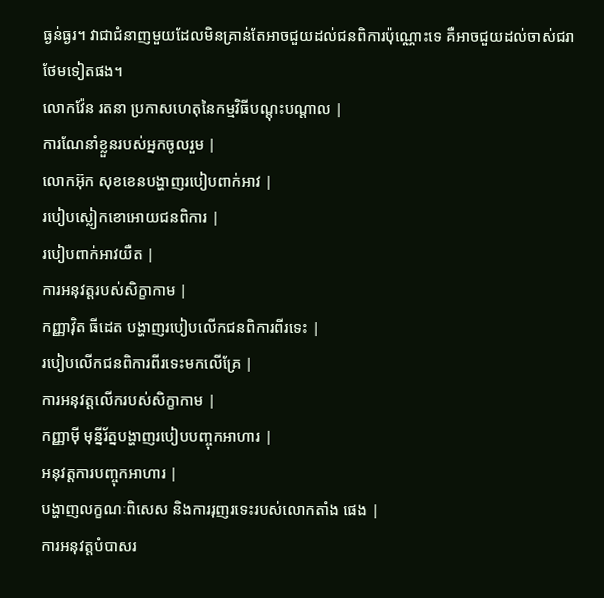ធ្ងន់ធ្ងរ។ វាជាជំនាញមួយដែលមិនគ្រាន់តែអាចជួយដល់ជនពិការប៉ុណ្ណោះទេ គឺអាចជួយដល់ចាស់ជរាថែមទៀតផង។
លោកវ៉ែន រតនា ប្រកាសហេតុនៃកម្មវិធីបណ្ដុះបណ្ដាល |
ការណែនាំខ្លួនរបស់អ្នកចូលរួម |
លោកអ៊ុក សុខខេនបង្ហាញរបៀបពាក់អាវ |
របៀបស្លៀកខោអោយជនពិការ |
របៀបពាក់អាវយឺត |
ការអនុវត្តរបស់សិក្ខាកាម |
កញ្ញាវ៉ិត ធីដេត បង្ហាញរបៀបលើកជនពិការពីរទេះ |
របៀបលើកជនពិការពីរទេះមកលើគ្រែ |
ការអនុវត្តលើករបស់សិក្ខាកាម |
កញ្ញាម៉ី មុន្នីរ័ត្នបង្ហាញរបៀបបញ្ចុកអាហារ |
អនុវត្តការបញ្ចុកអាហារ |
បង្ហាញលក្ខណៈពិសេស និងការរុញរទេះរបស់លោកតាំង ផេង |
ការអនុវត្តបំបាសរ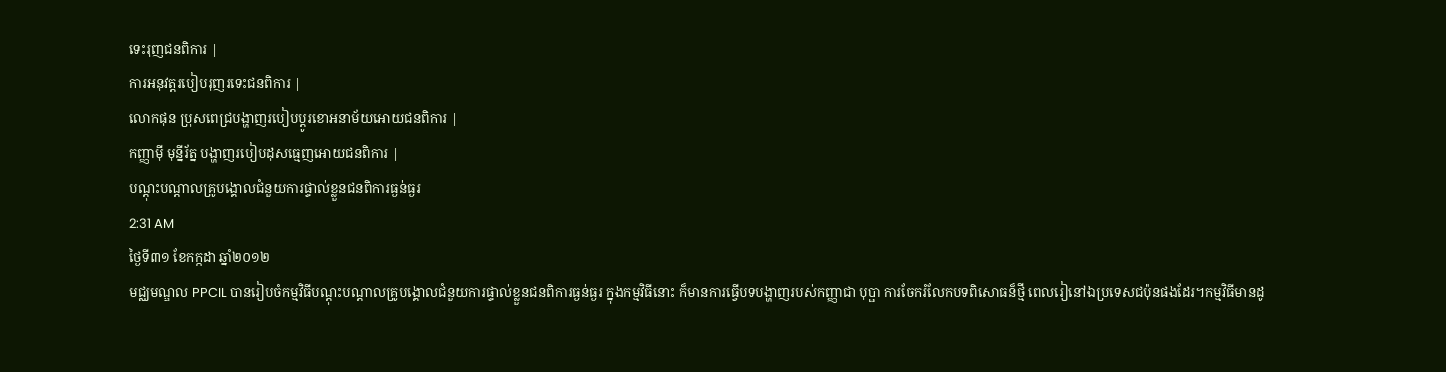ទេះរុញជនពិការ |
ការអនុវត្តរបៀបរុញរទេះជនពិការ |
លោកផុន ប្រុសពេជ្របង្ហាញរបៀបប្ដូរខោអនាម័យអោយជនពិការ |
កញ្ញាម៉ី មុន្នីរ័ត្ន បង្ហាញរបៀបដុសធ្មេញអោយជនពិការ |
បណ្ដុះបណ្ដាលគ្រូបង្គោលជំនួយការផ្ទាល់ខ្លួនជនពិការធ្ងន់ធ្ងរ
2:31 AM
ថ្ងៃទី៣១ ខែកក្កដា ឆ្នាំ២០១២
មជ្ឈមណ្ឌល PPCIL បានរៀបចំកម្មវិធីបណ្ដុះបណ្ដាលគ្រូបង្គោលជំនួយការផ្ទាល់ខ្លួនជនពិការធ្ងន់ធ្ងរ ក្នុងកម្មវិធីនោះ ក៏មានការធ្វើបទបង្ហាញរបស់កញ្ញាជា បុប្ផា ការចែករំលែកបទពិសោធន៏ថ្មី ពេលរៀនៅឯប្រទេសជប៉ុនផងដែរ។កម្មវិធីមានដូ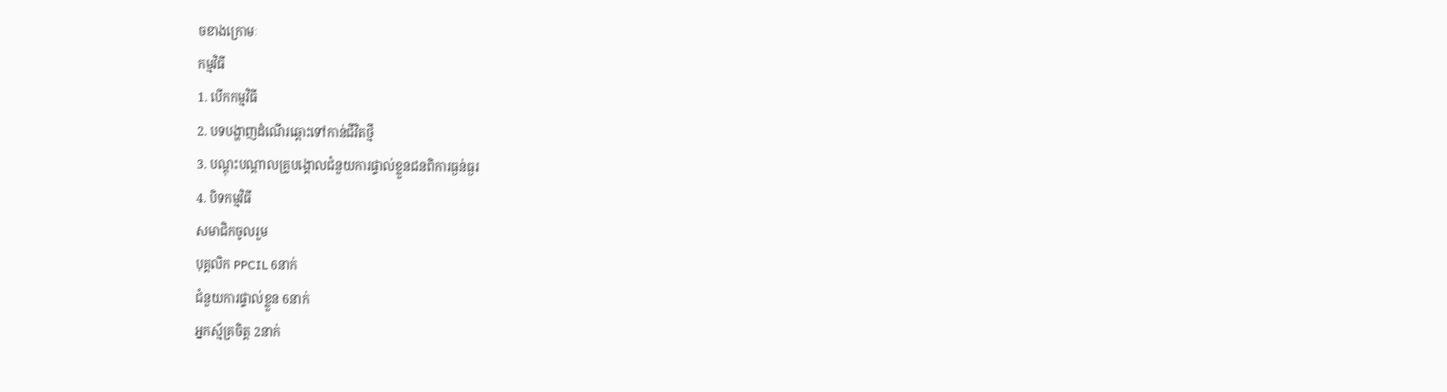ចខាងក្រោមៈ
កម្មវិធី
1. បើកកម្មវិធី
2. បទបង្ហាញដំណើរឆ្ពោះទៅកាន់ជីវិតថ្មី
3. បណ្ដុះបណ្ដាលគ្រូបង្គោលជំនួយការផ្ទាល់ខ្លួនជនពិការធ្ងន់ធ្ងរ
4. បិទកម្មវិធី
សមាជិកចូលរួម
បុគ្គលិក PPCIL 6នាក់
ជំនួយការផ្ទាល់ខ្លួន 6នាក់
អ្នកស្ម័គ្រចិត្ត 2នាក់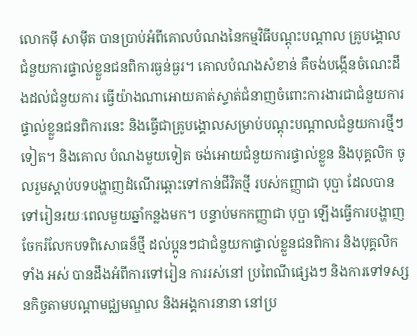លោកម៉ី សាម៉ីត បានប្រាប់អំពីគោលបំណងនៃកម្មវិធីបណ្ដុះបណ្ដាល គ្រូបង្គោលជំនួយការផ្ទាល់ខ្លួនជនពិការធ្ងន់ធ្ងរ។ គោលបំណងសំខាន់ គឺចង់បង្កើនចំណេះដឹងដល់ជំនួយការ ធ្វើយ៉ាងណាអោយគាត់ស្ទាត់ជំនាញចំពោះការងារជាជំនួយការ ផ្ទាល់ខ្លួនជនពិការនេះ និងធ្វើជាគ្រូបង្គោលសម្រាប់បណ្ដុះបណ្ដាលជំនួយការថ្មីៗទៀត។ និងគោល បំណងមួយទៀត ចង់អោយជំនួយការផ្ទាល់ខ្លួន និងបុគ្គលិក ចូលរួមស្ដាប់បទបង្ហាញដំណើរឆ្ពោះទៅកាន់ជីវិតថ្មី របស់កញ្ញាជា បុប្ផា ដែលបានទៅរៀនរយៈពេលមួយឆ្នាំកន្លងមក។ បន្ទាប់មកកញ្ញាជា បុប្ផា ឡើងធ្វើការបង្ហាញចែករំលែកបទពិសោធន៏ថ្មី ដល់ប្អូនៗជាជំនួយកាផ្ទាល់ខ្លួនជនពិការ និងបុគ្គលិកទាំង អស់ បានដឹងអំពីការទៅរៀន ការរស់នៅ ប្រពៃណីផ្សេងៗ និងការទៅទស្សនកិច្ចតាមបណ្ដាមជ្ឈមណ្ឌល និងអង្គការនានា នៅប្រ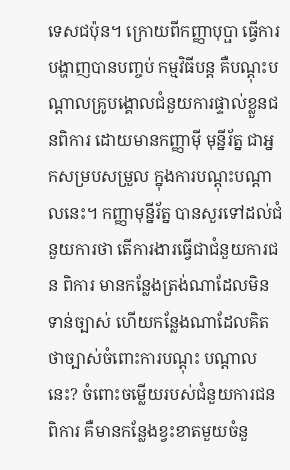ទេសជប៉ុន។ ក្រោយពីកញ្ញាបុប្ផា ធ្វើការបង្ហាញបានបញ្ចប់ កម្មវិធីបន្ត គឺបណ្ដុះបណ្ដាលគ្រូបង្គោលជំនួយការផ្ទាល់ខ្លួនជនពិការ ដោយមានកញ្ញាម៉ី មុន្នីរ័ត្ន ជាអ្នកសម្របសម្រួល ក្នុងការបណ្ដុះបណ្ដាលនេះ។ កញ្ញាមុន្នីរ័ត្ន បានសួរទៅដល់ជំនួយការថា តើការងារធ្វើជាជំនួយការជន ពិការ មានកន្លែងត្រង់ណាដែលមិនទាន់ច្បាស់ ហើយកន្លែងណាដែលគិតថាច្បាស់ចំពោះការបណ្ដុះ បណ្ដាលនេះ? ចំពោះចម្លើយរបស់ជំនួយការជនពិការ គឺមានកន្លែងខ្វះខាតមួយចំនួ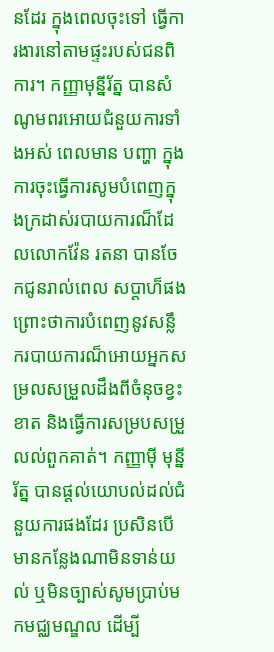នដែរ ក្នុងពេលចុះទៅ ធ្វើការងារនៅតាមផ្ទះរបស់ជនពិការ។ កញ្ញាមុន្នីរ័ត្ន បានសំណូមពរអោយជំនួយការទាំងអស់ ពេលមាន បញ្ហា ក្នុងការចុះធ្វើការសូមបំពេញក្នុងក្រដាស់របាយការណ៏ដែលលោកវ៉ែន រតនា បានចែកជូនរាល់ពេល សប្ដាហ៏ផង ព្រោះថាការបំពេញនូវសន្លឹករបាយការណ៏អោយអ្នកសម្រលសម្រួលដឹងពីចំនុចខ្វះខាត និងធ្វើការសម្របសម្រួលល់ពួកគាត់។ កញ្ញាម៉ី មុន្នីរ័ត្ន បានផ្ដល់យោបល់ដល់ជំនួយការផងដែរ ប្រសិនបើ មានកន្លែងណាមិនទាន់យល់ ឬមិនច្បាស់សូមប្រាប់មកមជ្ឈមណ្ឌល ដើម្បី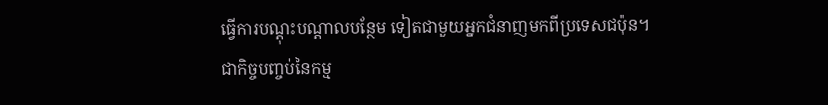ធ្វើការបណ្ដុះបណ្ដាលបន្ថែម ទៀតជាមួយអ្នកជំនាញមកពីប្រទេសជប៉ុន។
ជាកិច្ចបញ្ចប់នៃកម្ម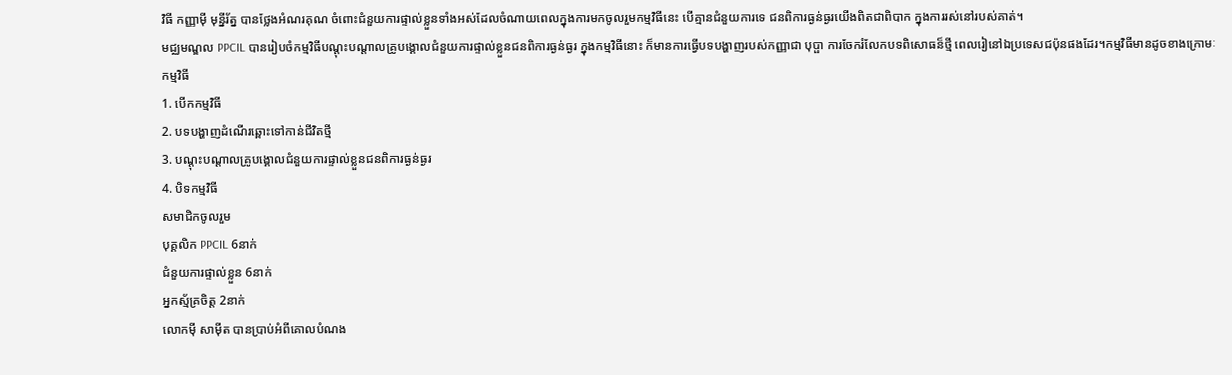វិធី កញ្ញាម៉ី មុន្នីរ័ត្ន បានថ្លែងអំណរគុណ ចំពោះជំនួយការផ្ទាល់ខ្លួនទាំងអស់ដែលចំណាយពេលក្នុងការមកចូលរួមកម្មវិធីនេះ បើគ្មានជំនួយការទេ ជនពិការធ្ងន់ធ្ងរយើងពិតជាពិបាក ក្នុងការរស់នៅរបស់គាត់។
មជ្ឈមណ្ឌល PPCIL បានរៀបចំកម្មវិធីបណ្ដុះបណ្ដាលគ្រូបង្គោលជំនួយការផ្ទាល់ខ្លួនជនពិការធ្ងន់ធ្ងរ ក្នុងកម្មវិធីនោះ ក៏មានការធ្វើបទបង្ហាញរបស់កញ្ញាជា បុប្ផា ការចែករំលែកបទពិសោធន៏ថ្មី ពេលរៀនៅឯប្រទេសជប៉ុនផងដែរ។កម្មវិធីមានដូចខាងក្រោមៈ
កម្មវិធី
1. បើកកម្មវិធី
2. បទបង្ហាញដំណើរឆ្ពោះទៅកាន់ជីវិតថ្មី
3. បណ្ដុះបណ្ដាលគ្រូបង្គោលជំនួយការផ្ទាល់ខ្លួនជនពិការធ្ងន់ធ្ងរ
4. បិទកម្មវិធី
សមាជិកចូលរួម
បុគ្គលិក PPCIL 6នាក់
ជំនួយការផ្ទាល់ខ្លួន 6នាក់
អ្នកស្ម័គ្រចិត្ត 2នាក់
លោកម៉ី សាម៉ីត បានប្រាប់អំពីគោលបំណង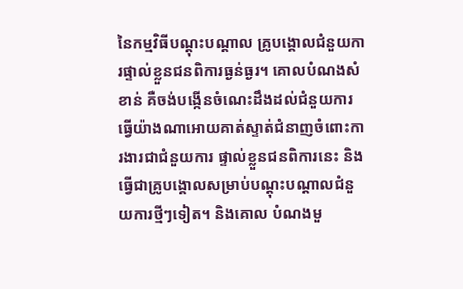នៃកម្មវិធីបណ្ដុះបណ្ដាល គ្រូបង្គោលជំនួយការផ្ទាល់ខ្លួនជនពិការធ្ងន់ធ្ងរ។ គោលបំណងសំខាន់ គឺចង់បង្កើនចំណេះដឹងដល់ជំនួយការ ធ្វើយ៉ាងណាអោយគាត់ស្ទាត់ជំនាញចំពោះការងារជាជំនួយការ ផ្ទាល់ខ្លួនជនពិការនេះ និងធ្វើជាគ្រូបង្គោលសម្រាប់បណ្ដុះបណ្ដាលជំនួយការថ្មីៗទៀត។ និងគោល បំណងមួ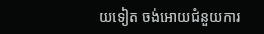យទៀត ចង់អោយជំនួយការ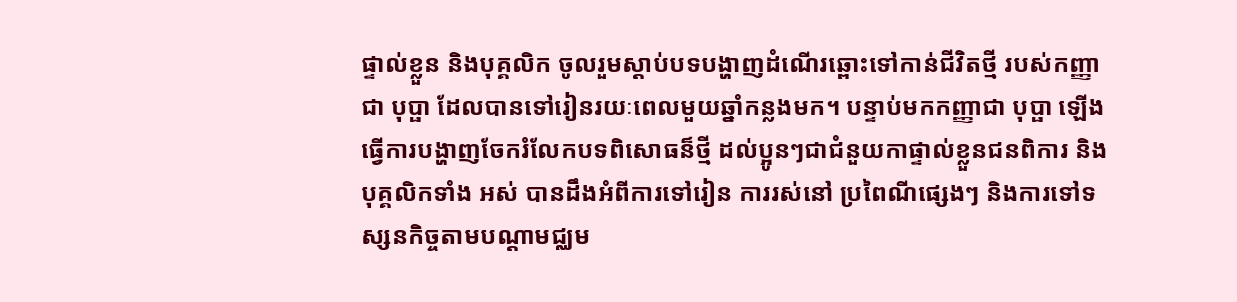ផ្ទាល់ខ្លួន និងបុគ្គលិក ចូលរួមស្ដាប់បទបង្ហាញដំណើរឆ្ពោះទៅកាន់ជីវិតថ្មី របស់កញ្ញាជា បុប្ផា ដែលបានទៅរៀនរយៈពេលមួយឆ្នាំកន្លងមក។ បន្ទាប់មកកញ្ញាជា បុប្ផា ឡើងធ្វើការបង្ហាញចែករំលែកបទពិសោធន៏ថ្មី ដល់ប្អូនៗជាជំនួយកាផ្ទាល់ខ្លួនជនពិការ និងបុគ្គលិកទាំង អស់ បានដឹងអំពីការទៅរៀន ការរស់នៅ ប្រពៃណីផ្សេងៗ និងការទៅទស្សនកិច្ចតាមបណ្ដាមជ្ឈម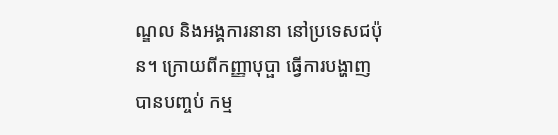ណ្ឌល និងអង្គការនានា នៅប្រទេសជប៉ុន។ ក្រោយពីកញ្ញាបុប្ផា ធ្វើការបង្ហាញបានបញ្ចប់ កម្ម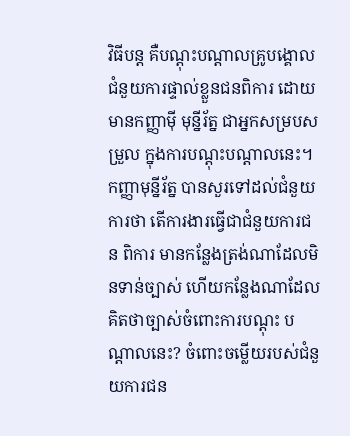វិធីបន្ត គឺបណ្ដុះបណ្ដាលគ្រូបង្គោលជំនួយការផ្ទាល់ខ្លួនជនពិការ ដោយមានកញ្ញាម៉ី មុន្នីរ័ត្ន ជាអ្នកសម្របសម្រួល ក្នុងការបណ្ដុះបណ្ដាលនេះ។ កញ្ញាមុន្នីរ័ត្ន បានសួរទៅដល់ជំនួយការថា តើការងារធ្វើជាជំនួយការជន ពិការ មានកន្លែងត្រង់ណាដែលមិនទាន់ច្បាស់ ហើយកន្លែងណាដែលគិតថាច្បាស់ចំពោះការបណ្ដុះ បណ្ដាលនេះ? ចំពោះចម្លើយរបស់ជំនួយការជន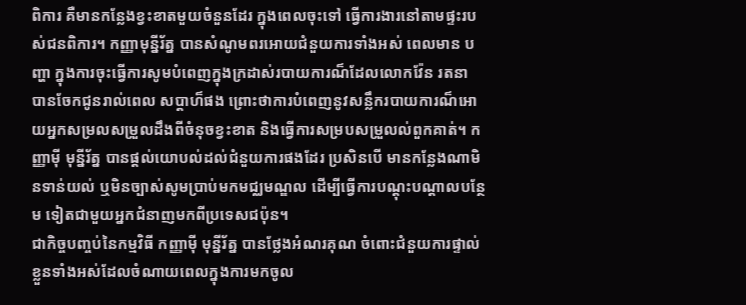ពិការ គឺមានកន្លែងខ្វះខាតមួយចំនួនដែរ ក្នុងពេលចុះទៅ ធ្វើការងារនៅតាមផ្ទះរបស់ជនពិការ។ កញ្ញាមុន្នីរ័ត្ន បានសំណូមពរអោយជំនួយការទាំងអស់ ពេលមាន បញ្ហា ក្នុងការចុះធ្វើការសូមបំពេញក្នុងក្រដាស់របាយការណ៏ដែលលោកវ៉ែន រតនា បានចែកជូនរាល់ពេល សប្ដាហ៏ផង ព្រោះថាការបំពេញនូវសន្លឹករបាយការណ៏អោយអ្នកសម្រលសម្រួលដឹងពីចំនុចខ្វះខាត និងធ្វើការសម្របសម្រួលល់ពួកគាត់។ កញ្ញាម៉ី មុន្នីរ័ត្ន បានផ្ដល់យោបល់ដល់ជំនួយការផងដែរ ប្រសិនបើ មានកន្លែងណាមិនទាន់យល់ ឬមិនច្បាស់សូមប្រាប់មកមជ្ឈមណ្ឌល ដើម្បីធ្វើការបណ្ដុះបណ្ដាលបន្ថែម ទៀតជាមួយអ្នកជំនាញមកពីប្រទេសជប៉ុន។
ជាកិច្ចបញ្ចប់នៃកម្មវិធី កញ្ញាម៉ី មុន្នីរ័ត្ន បានថ្លែងអំណរគុណ ចំពោះជំនួយការផ្ទាល់ខ្លួនទាំងអស់ដែលចំណាយពេលក្នុងការមកចូល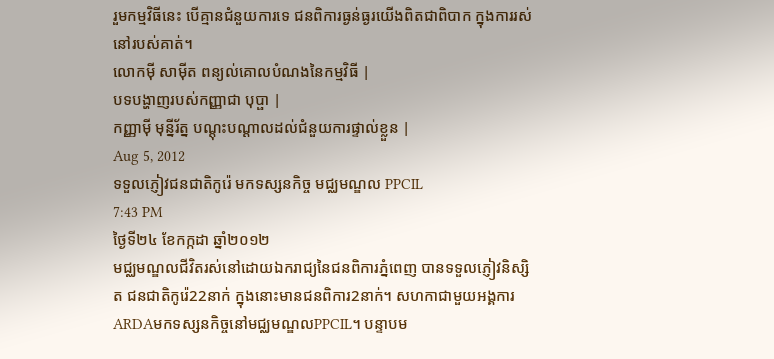រួមកម្មវិធីនេះ បើគ្មានជំនួយការទេ ជនពិការធ្ងន់ធ្ងរយើងពិតជាពិបាក ក្នុងការរស់នៅរបស់គាត់។
លោកម៉ី សាម៉ីត ពន្យល់គោលបំណងនៃកម្មវិធី |
បទបង្ហាញរបស់កញ្ញាជា បុប្ផា |
កញ្ញាម៉ី មុន្នីរ័ត្ន បណ្ដុះបណ្ដាលដល់ជំនួយការផ្ទាល់ខ្លួន |
Aug 5, 2012
ទទួលភ្ញៀវជនជាតិកូរ៉េ មកទស្សនកិច្ច មជ្ឈមណ្ឌល PPCIL
7:43 PM
ថ្ងៃទី២៤ ខែកក្កដា ឆ្នាំ២០១២
មជ្ឈមណ្ឌលជីវិតរស់នៅដោយឯករាជ្យនៃជនពិការភ្នំពេញ បានទទួលភ្ញៀវនិស្សិត ជនជាតិកូរ៉េ22នាក់ ក្នុងនោះមានជនពិការ2នាក់។ សហកាជាមួយអង្គការARDAមកទស្សនកិច្ចនៅមជ្ឈមណ្ឌលPPCIL។ បន្ទាបម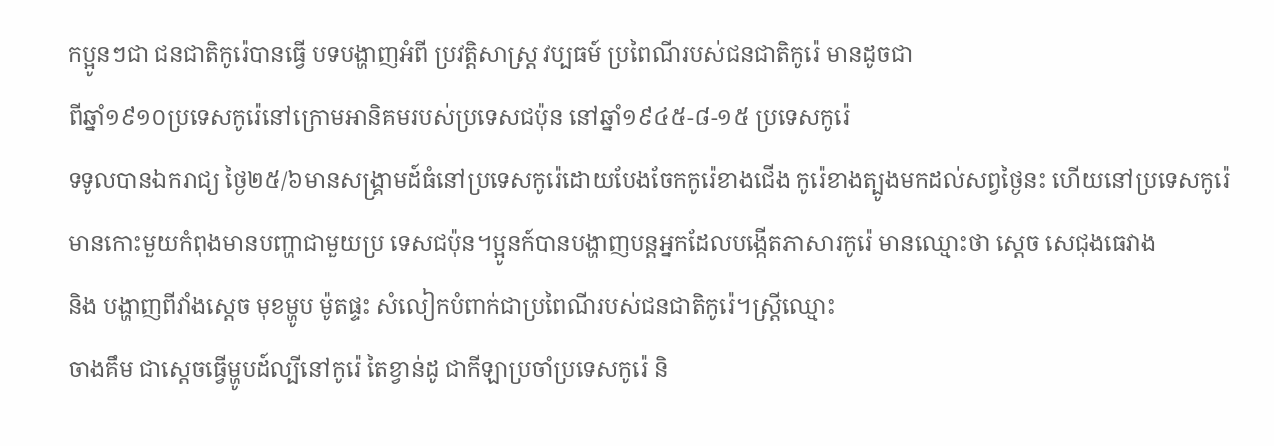កប្អូនៗជា ជនជាតិកូរ៉េបានធ្វើ បទបង្ហាញអំពី ប្រវត្តិសាស្រ្ត វប្បធម៍ ប្រពៃណីរបស់ជនជាតិកូរ៉េ មានដូចជា
ពីឆ្នាំ១៩១០ប្រទេសកូរ៉េនៅក្រោមអានិគមរបស់ប្រទេសជប៉ុន នៅឆ្នាំ១៩៤៥-៨-១៥ ប្រទេសកូរ៉េ
ទទូលបានឯករាជ្យ ថ្ងៃ២៥/៦មានសង្រ្គាមដ៍ធំនៅប្រទេសកូរ៉េដោយបែងចែកកូរ៉េខាងជើង កូរ៉េខាងត្បូងមកដល់សព្វថ្ងៃនះ ហើយនៅប្រទេសកូរ៉េមានកោះមួយកំពុងមានបញ្ហាជាមួយប្រ ទេសជប៉ុន។ប្អូនក៍បានបង្ហាញបន្តអ្នកដែលបង្កើតភាសារកូរ៉េ មានឈ្មោះថា ស្តេច សេជុងធេវាង
និង បង្ហាញពីវាំងស្តេច មុខម្ហូប ម៉ូតផ្ទះ សំលៀកបំពាក់ជាប្រពៃណីរបស់ជនជាតិកូរ៉េ។ស្រ្តីឈ្មោះ
ចាងគឹម ជាស្តេចធ្វើម្ហូបដ៍ល្បីនៅកូរ៉េ តៃខ្វាន់ដូ ជាកីឡាប្រចាំប្រទេសកូរ៉េ និ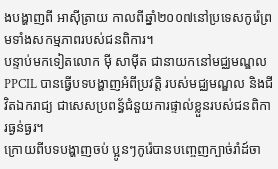ងបង្ហាញពី អាស៊ីត្រាយ កាលពីឆ្នាំ២០០៧នៅប្រទេសកូរ៉េព្រមទាំងសកម្មភាពរបស់ជនពិការ។
បន្ទាប់មកទៀតលោក ម៉ី សាម៉ីត ជានាយកនៅមជ្ឈមណ្ឌលPPCIL បានធ្វើបទបង្ហាញអំពីប្រវត្តិ របស់មជ្ឈមណ្ឌល និងជីវិតឯករាជ្យ ជាសេសប្រពន្ធ័ជំនួយការផ្ទាល់ខ្លួនរបស់ជនពិការធ្ងន់ធ្ងរ។
ក្រោយពីបទបង្ហាញចប់ ប្អូនៗកូរ៉េបានបញ្ចេញក្បាច់រាំដ៍ចា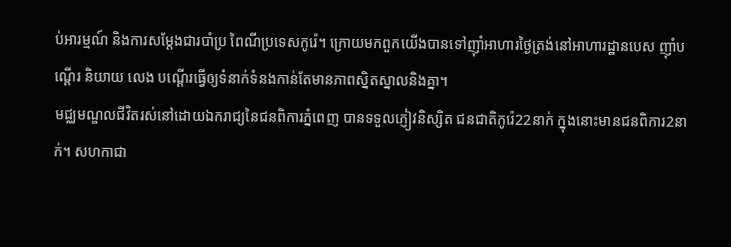ប់អារម្មណ៍ និងការសម្តែងជារបាំប្រ ពៃណីប្រទេសកូរ៉េ។ ក្រោយមកពួកយើងបានទៅញ៉ាំអាហារថ្ងៃត្រង់នៅអាហារដ្ឋានបេស ញ៉ាំបណ្តើរ និយាយ លេង បណ្តើរធ្វើឲ្យទំនាក់ទំនងកាន់តែមានភាពសិ្នតស្នាលនិងគ្នា។
មជ្ឈមណ្ឌលជីវិតរស់នៅដោយឯករាជ្យនៃជនពិការភ្នំពេញ បានទទួលភ្ញៀវនិស្សិត ជនជាតិកូរ៉េ22នាក់ ក្នុងនោះមានជនពិការ2នាក់។ សហកាជា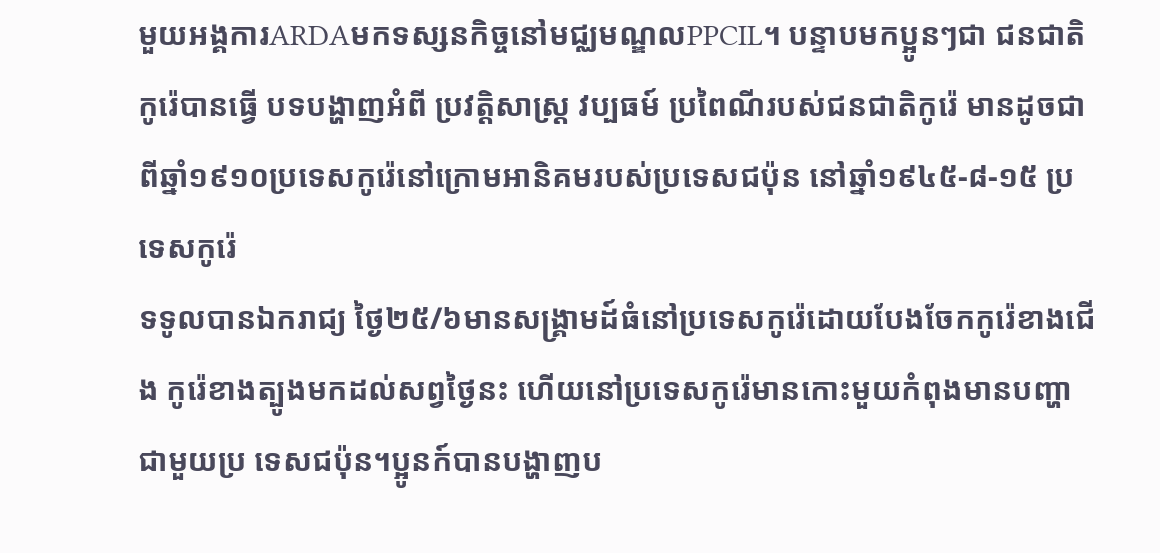មួយអង្គការARDAមកទស្សនកិច្ចនៅមជ្ឈមណ្ឌលPPCIL។ បន្ទាបមកប្អូនៗជា ជនជាតិកូរ៉េបានធ្វើ បទបង្ហាញអំពី ប្រវត្តិសាស្រ្ត វប្បធម៍ ប្រពៃណីរបស់ជនជាតិកូរ៉េ មានដូចជា
ពីឆ្នាំ១៩១០ប្រទេសកូរ៉េនៅក្រោមអានិគមរបស់ប្រទេសជប៉ុន នៅឆ្នាំ១៩៤៥-៨-១៥ ប្រទេសកូរ៉េ
ទទូលបានឯករាជ្យ ថ្ងៃ២៥/៦មានសង្រ្គាមដ៍ធំនៅប្រទេសកូរ៉េដោយបែងចែកកូរ៉េខាងជើង កូរ៉េខាងត្បូងមកដល់សព្វថ្ងៃនះ ហើយនៅប្រទេសកូរ៉េមានកោះមួយកំពុងមានបញ្ហាជាមួយប្រ ទេសជប៉ុន។ប្អូនក៍បានបង្ហាញប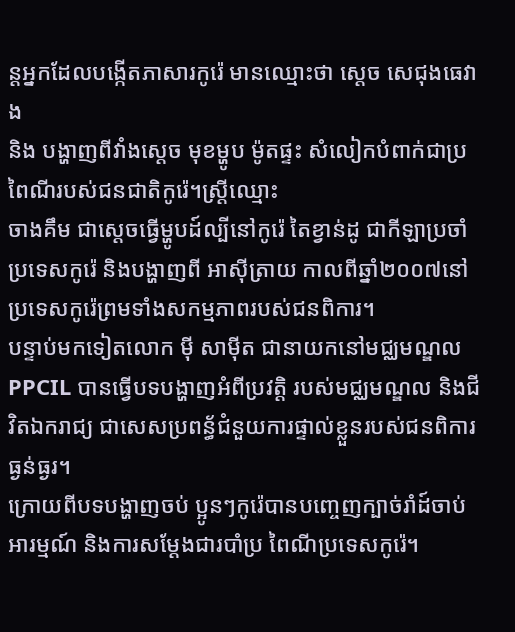ន្តអ្នកដែលបង្កើតភាសារកូរ៉េ មានឈ្មោះថា ស្តេច សេជុងធេវាង
និង បង្ហាញពីវាំងស្តេច មុខម្ហូប ម៉ូតផ្ទះ សំលៀកបំពាក់ជាប្រពៃណីរបស់ជនជាតិកូរ៉េ។ស្រ្តីឈ្មោះ
ចាងគឹម ជាស្តេចធ្វើម្ហូបដ៍ល្បីនៅកូរ៉េ តៃខ្វាន់ដូ ជាកីឡាប្រចាំប្រទេសកូរ៉េ និងបង្ហាញពី អាស៊ីត្រាយ កាលពីឆ្នាំ២០០៧នៅប្រទេសកូរ៉េព្រមទាំងសកម្មភាពរបស់ជនពិការ។
បន្ទាប់មកទៀតលោក ម៉ី សាម៉ីត ជានាយកនៅមជ្ឈមណ្ឌលPPCIL បានធ្វើបទបង្ហាញអំពីប្រវត្តិ របស់មជ្ឈមណ្ឌល និងជីវិតឯករាជ្យ ជាសេសប្រពន្ធ័ជំនួយការផ្ទាល់ខ្លួនរបស់ជនពិការធ្ងន់ធ្ងរ។
ក្រោយពីបទបង្ហាញចប់ ប្អូនៗកូរ៉េបានបញ្ចេញក្បាច់រាំដ៍ចាប់អារម្មណ៍ និងការសម្តែងជារបាំប្រ ពៃណីប្រទេសកូរ៉េ។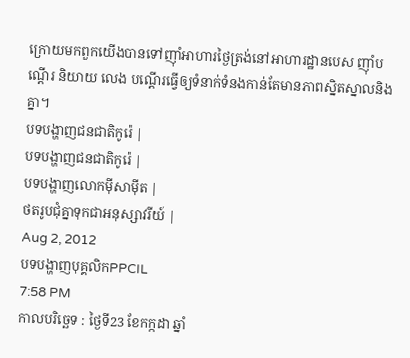ក្រោយមកពួកយើងបានទៅញ៉ាំអាហារថ្ងៃត្រង់នៅអាហារដ្ឋានបេស ញ៉ាំបណ្តើរ និយាយ លេង បណ្តើរធ្វើឲ្យទំនាក់ទំនងកាន់តែមានភាពសិ្នតស្នាលនិងគ្នា។
បទបង្ហាញជនជាតិកូរ៉េ |
បទបង្ហាញជនជាតិកូរ៉េ |
បទបង្ហាញលោកម៉ីសាម៉ីត |
ថតរូបជុំគ្នាទុកជាអនុស្សាវរីយ៍ |
Aug 2, 2012
បទបង្ហាញបុគ្គលិកPPCIL
7:58 PM
កាលបរិច្ឆេទ : ថ្ងៃទី23 ខែកក្កដា ឆ្នាំ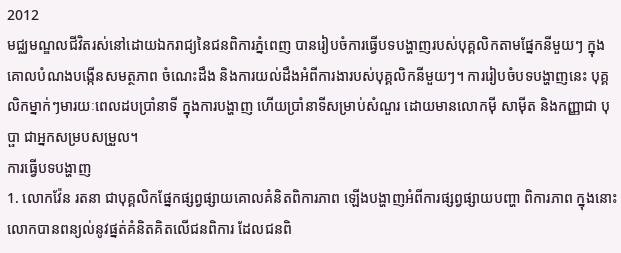2012
មជ្ឈមណ្ឌលជីវិតរស់នៅដោយឯករាជ្យនៃជនពិការភ្នំពេញ បានរៀបចំការធ្វើបទបង្ហាញរបស់បុគ្គលិកតាមផ្នែកនីមួយៗ ក្នុងគោលបំណងបង្កើនសមត្ថភាព ចំណេះដឹង និងការយល់ដឹងអំពីការងារបស់បុគ្គលិកនីមួយៗ។ ការរៀបចំបទបង្ហាញនេះ បុគ្គលិកម្នាក់ៗមារយៈពេលដបប្រាំនាទី ក្នុងការបង្ហាញ ហើយប្រាំនាទីសម្រាប់សំណួរ ដោយមានលោកម៉ី សាម៉ីត និងកញ្ញាជា បុប្ផា ជាអ្នកសម្របសម្រួល។
ការធ្វើបទបង្ហាញ
1. លោកវ៉ែន រតនា ជាបុគ្គលិកផ្នែកផ្សព្វផ្សាយគោលគំនិតពិការភាព ឡើងបង្ហាញអំពីការផ្សព្វផ្សាយបញ្ហា ពិការភាព ក្នុងនោះលោកបានពន្យល់នូវផ្នត់គំនិតគិតលើជនពិការ ដែលជនពិ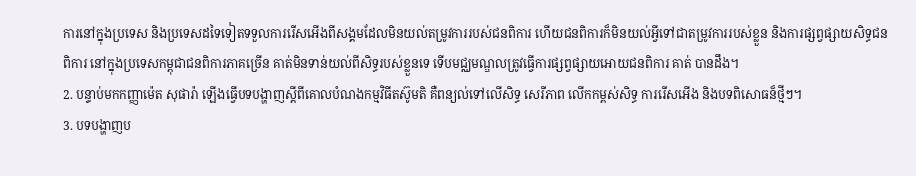ការនៅក្នុងប្រទេស និងប្រទេសដទៃទៀតទទួលការរើសអើងពីសង្គមដែលមិនយល់តម្រូវការរបស់ជនពិការ ហើយជនពិការក៏មិនយល់អ្វីទៅជាតម្រូវការរបស់ខ្លួន និងការផ្សព្វផ្សាយសិទ្ធជនពិការ នៅក្នុងប្រទេសកម្ពុជាជនពិការភាគច្រើន គាត់មិនទាន់យល់ពីសិទ្ធរបស់ខ្លួនទេ ទើបមជ្ឈមណ្ឌលត្រូវធ្វើការផ្សព្វផ្សាយអោយជនពិការ គាត់ បានដឹង។
2. បន្ទាប់មកកញ្ញាម៉េត សុផារ៉ា ឡើងធ្វើបទបង្ហាញស្ដីពីគោលបំណងកម្មវិធីតស៊ូមតិ គឺពន្យល់ទៅលើសិទ្ធ សេរីភាព លើកកម្ពស់សិទ្ធ ការរើសអើង និងបទពិសោធន៏ថ្មីៗ។
3. បទបង្ហាញប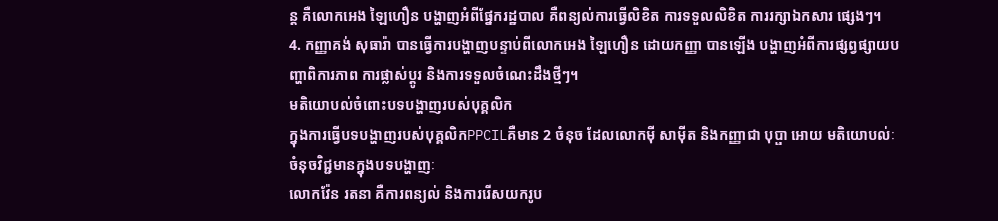ន្ត គឺលោកអេង ឡៃហឿន បង្ហាញអំពីផ្នែករដ្ឋបាល គឺពន្យល់ការធ្វើលិខិត ការទទួលលិខិត ការរក្សាឯកសារ ផ្សេងៗ។
4. កញ្ញាគង់ សុធារ៉ា បានធ្វើការបង្ហាញបន្ទាប់ពីលោកអេង ឡៃហឿន ដោយកញ្ញា បានឡើង បង្ហាញអំពីការផ្សព្វផ្សាយបញ្ហាពិការភាព ការផ្លាស់ប្តូរ និងការទទួលចំណេះដឹងថ្មីៗ។
មតិយោបល់ចំពោះបទបង្ហាញរបស់បុគ្គលិក
ក្នុងការធ្វើបទបង្ហាញរបស់បុគ្គលិកPPCILគឺមាន 2 ចំនុច ដែលលោកម៉ី សាម៉ីត និងកញ្ញាជា បុប្ផា អោយ មតិយោបល់ៈ
ចំនុចវិជ្ជមានក្នុងបទបង្ហាញៈ
លោកវ៉ែន រតនា គឺការពន្យល់ និងការរើសយករូប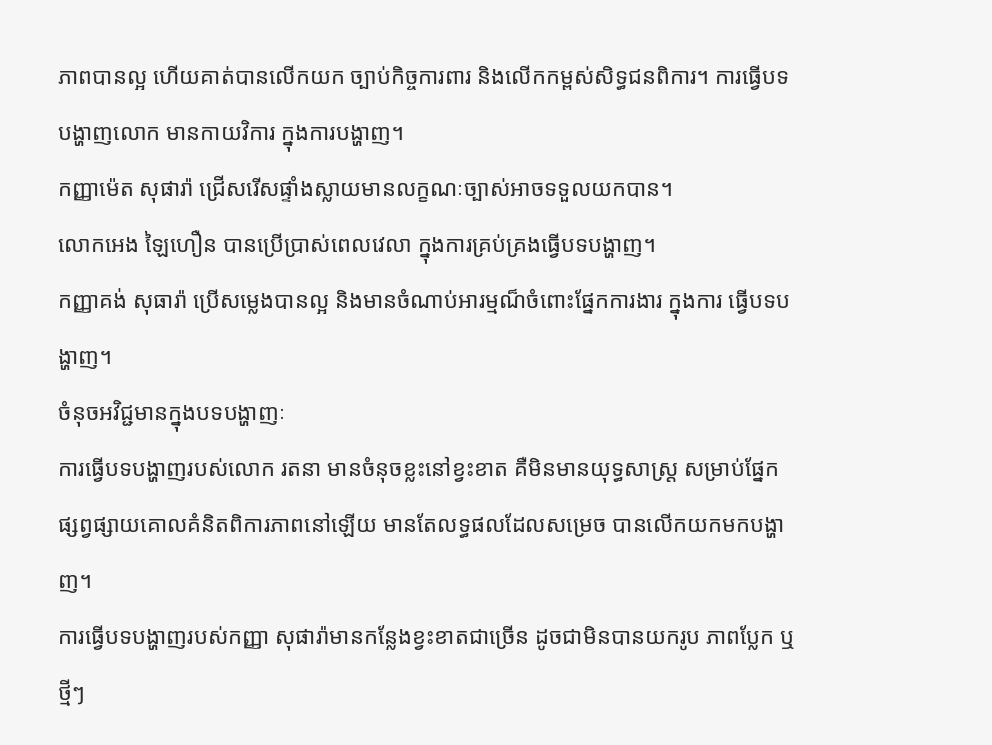ភាពបានល្អ ហើយគាត់បានលើកយក ច្បាប់កិច្ចការពារ និងលើកកម្ពស់សិទ្ធជនពិការ។ ការធ្វើបទបង្ហាញលោក មានកាយវិការ ក្នុងការបង្ហាញ។
កញ្ញាម៉េត សុផារ៉ា ជ្រើសរើសផ្ទាំងស្លាយមានលក្ខណៈច្បាស់អាចទទួលយកបាន។
លោកអេង ឡៃហឿន បានប្រើប្រាស់ពេលវេលា ក្នុងការគ្រប់គ្រងធ្វើបទបង្ហាញ។
កញ្ញាគង់ សុធារ៉ា ប្រើសម្លេងបានល្អ និងមានចំណាប់អារម្មណ៏ចំពោះផ្នែកការងារ ក្នុងការ ធ្វើបទបង្ហាញ។
ចំនុចអវិជ្ជមានក្នុងបទបង្ហាញៈ
ការធ្វើបទបង្ហាញរបស់លោក រតនា មានចំនុចខ្លះនៅខ្វះខាត គឺមិនមានយុទ្ធសាស្ដ្រ សម្រាប់ផ្នែកផ្សព្វផ្សាយគោលគំនិតពិការភាពនៅឡើយ មានតែលទ្ធផលដែលសម្រេច បានលើកយកមកបង្ហាញ។
ការធ្វើបទបង្ហាញរបស់កញ្ញា សុផារ៉ាមានកន្លែងខ្វះខាតជាច្រើន ដូចជាមិនបានយករូប ភាពប្លែក ឬថ្មីៗ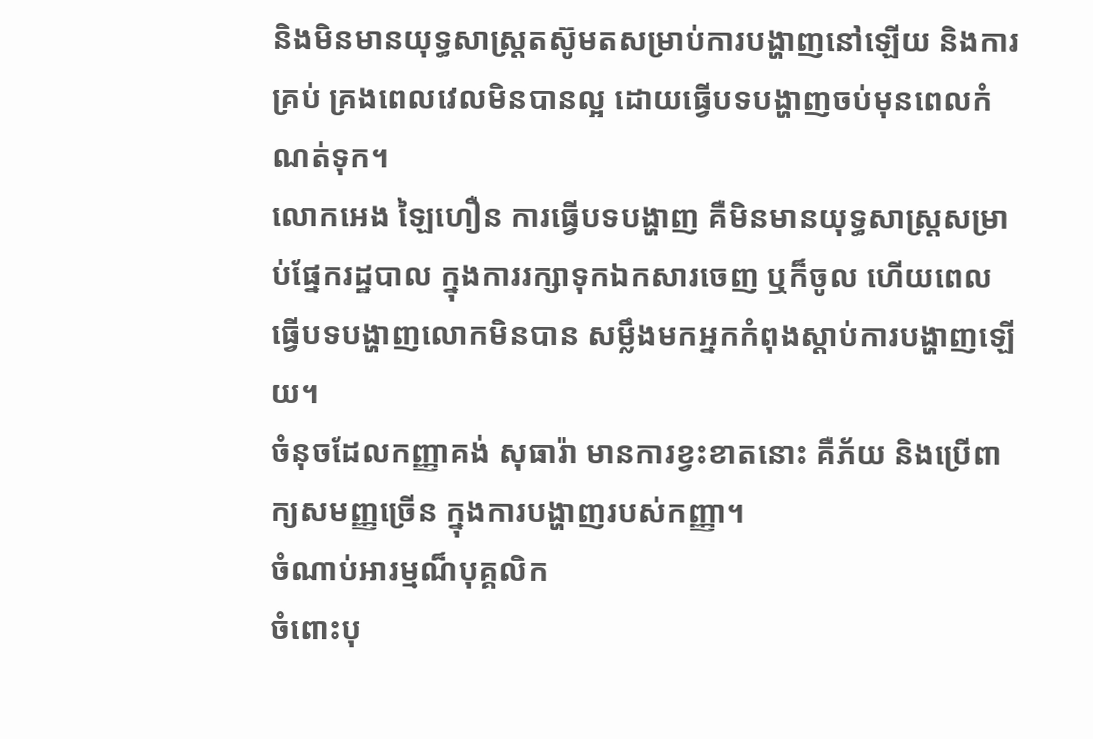និងមិនមានយុទ្ធសាស្ត្រតស៊ូមតសម្រាប់ការបង្ហាញនៅឡើយ និងការគ្រប់ គ្រងពេលវេលមិនបានល្អ ដោយធ្វើបទបង្ហាញចប់មុនពេលកំណត់ទុក។
លោកអេង ឡៃហឿន ការធ្វើបទបង្ហាញ គឺមិនមានយុទ្ធសាស្ដ្រសម្រាប់ផ្នែករដ្ឋបាល ក្នុងការរក្សាទុកឯកសារចេញ ឬក៏ចូល ហើយពេលធ្វើបទបង្ហាញលោកមិនបាន សម្លឹងមកអ្នកកំពុងស្ដាប់ការបង្ហាញឡើយ។
ចំនុចដែលកញ្ញាគង់ សុធារ៉ា មានការខ្វះខាតនោះ គឺភ័យ និងប្រើពាក្យសមញ្ញច្រើន ក្នុងការបង្ហាញរបស់កញ្ញា។
ចំណាប់អារម្មណ៏បុគ្គលិក
ចំពោះបុ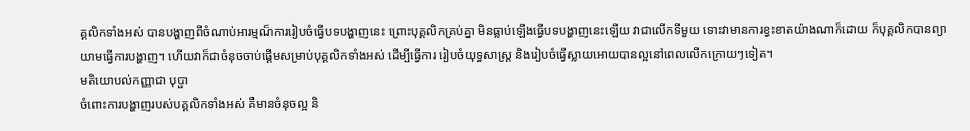គ្គលិកទាំងអស់ បានបង្ហាញពីចំណាប់អារម្មណ៏ការរៀបចំធ្វើបទបង្ហាញនេះ ព្រោះបុគ្គលិកគ្រប់គ្នា មិនធ្លាប់ឡើងធ្វើបទបង្ហាញនេះឡើយ វាជាលើកទីមួយ ទោះវាមានការខ្វះខាតយ៉ាងណាក៏ដោយ ក៏បុគ្គលិកបានព្យាយាមធ្វើការបង្ហាញ។ ហើយវាក៏ជាចំនុចចាប់ផ្ដើមសម្រាប់បុគ្គលិកទាំងអស់ ដើម្បីធ្វើការ រៀបចំយុទ្ធសាស្ត្រ និងរៀបចំធ្វើស្លាយអោយបានល្អនៅពេលលើកក្រោយៗទៀត។
មតិយោបល់កញ្ញាជា បុប្ផា
ចំពោះការបង្ហាញរបស់បគ្គលិកទាំងអស់ គឺមានចំនុចល្អ និ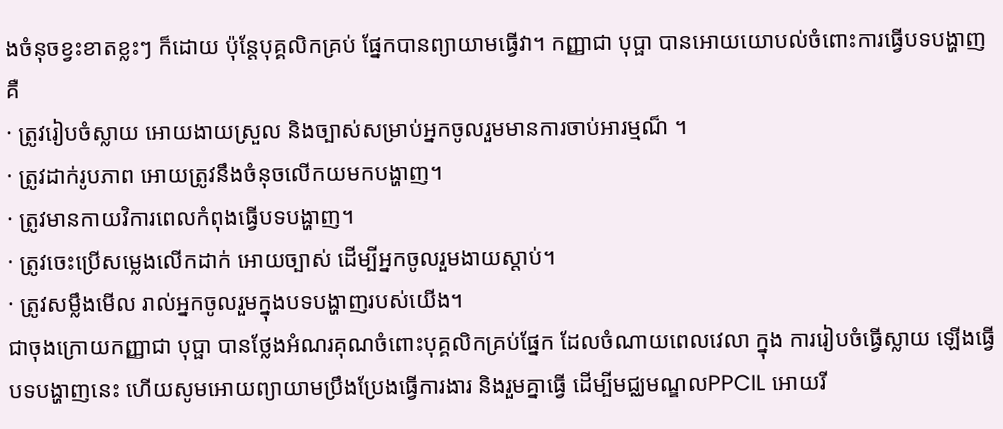ងចំនុចខ្វះខាតខ្លះៗ ក៏ដោយ ប៉ុន្តែបុគ្គលិកគ្រប់ ផ្នែកបានព្យាយាមធ្វើវា។ កញ្ញាជា បុប្ផា បានអោយយោបល់ចំពោះការធ្វើបទបង្ហាញ គឺ
· ត្រូវរៀបចំស្លាយ អោយងាយស្រួល និងច្បាស់សម្រាប់អ្នកចូលរួមមានការចាប់អារម្មណ៏ ។
· ត្រូវដាក់រូបភាព អោយត្រូវនឹងចំនុចលើកយមកបង្ហាញ។
· ត្រូវមានកាយវិការពេលកំពុងធ្វើបទបង្ហាញ។
· ត្រូវចេះប្រើសម្លេងលើកដាក់ អោយច្បាស់ ដើម្បីអ្នកចូលរួមងាយស្ដាប់។
· ត្រូវសម្លឹងមើល រាល់អ្នកចូលរួមក្នុងបទបង្ហាញរបស់យើង។
ជាចុងក្រោយកញ្ញាជា បុប្ផា បានថ្លែងអំណរគុណចំពោះបុគ្គលិកគ្រប់ផ្នែក ដែលចំណាយពេលវេលា ក្នុង ការរៀបចំធ្វើស្លាយ ឡើងធ្វើបទបង្ហាញនេះ ហើយសូមអោយព្យាយាមប្រឹងប្រែងធ្វើការងារ និងរួមគ្នាធ្វើ ដើម្បីមជ្ឈមណ្ឌលPPCIL អោយរី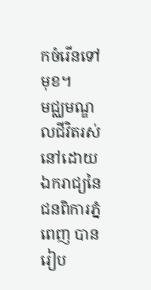កចំរើនទៅមុខ។
មជ្ឈមណ្ឌលជីវិតរស់នៅដោយឯករាជ្យនៃជនពិការភ្នំពេញ បានរៀប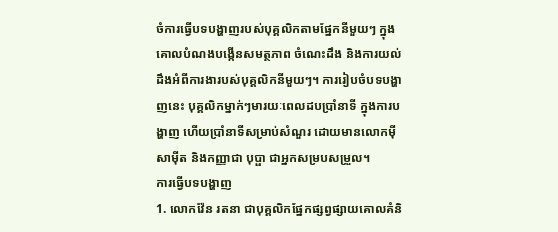ចំការធ្វើបទបង្ហាញរបស់បុគ្គលិកតាមផ្នែកនីមួយៗ ក្នុងគោលបំណងបង្កើនសមត្ថភាព ចំណេះដឹង និងការយល់ដឹងអំពីការងារបស់បុគ្គលិកនីមួយៗ។ ការរៀបចំបទបង្ហាញនេះ បុគ្គលិកម្នាក់ៗមារយៈពេលដបប្រាំនាទី ក្នុងការបង្ហាញ ហើយប្រាំនាទីសម្រាប់សំណួរ ដោយមានលោកម៉ី សាម៉ីត និងកញ្ញាជា បុប្ផា ជាអ្នកសម្របសម្រួល។
ការធ្វើបទបង្ហាញ
1. លោកវ៉ែន រតនា ជាបុគ្គលិកផ្នែកផ្សព្វផ្សាយគោលគំនិ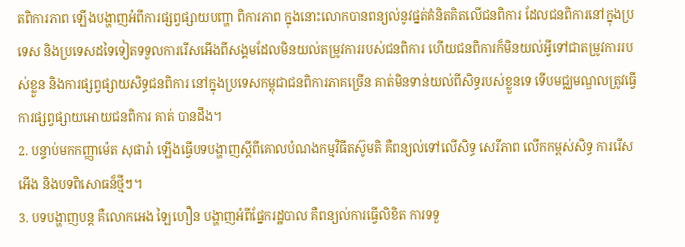តពិការភាព ឡើងបង្ហាញអំពីការផ្សព្វផ្សាយបញ្ហា ពិការភាព ក្នុងនោះលោកបានពន្យល់នូវផ្នត់គំនិតគិតលើជនពិការ ដែលជនពិការនៅក្នុងប្រទេស និងប្រទេសដទៃទៀតទទួលការរើសអើងពីសង្គមដែលមិនយល់តម្រូវការរបស់ជនពិការ ហើយជនពិការក៏មិនយល់អ្វីទៅជាតម្រូវការរបស់ខ្លួន និងការផ្សព្វផ្សាយសិទ្ធជនពិការ នៅក្នុងប្រទេសកម្ពុជាជនពិការភាគច្រើន គាត់មិនទាន់យល់ពីសិទ្ធរបស់ខ្លួនទេ ទើបមជ្ឈមណ្ឌលត្រូវធ្វើការផ្សព្វផ្សាយអោយជនពិការ គាត់ បានដឹង។
2. បន្ទាប់មកកញ្ញាម៉េត សុផារ៉ា ឡើងធ្វើបទបង្ហាញស្ដីពីគោលបំណងកម្មវិធីតស៊ូមតិ គឺពន្យល់ទៅលើសិទ្ធ សេរីភាព លើកកម្ពស់សិទ្ធ ការរើសអើង និងបទពិសោធន៏ថ្មីៗ។
3. បទបង្ហាញបន្ត គឺលោកអេង ឡៃហឿន បង្ហាញអំពីផ្នែករដ្ឋបាល គឺពន្យល់ការធ្វើលិខិត ការទទួ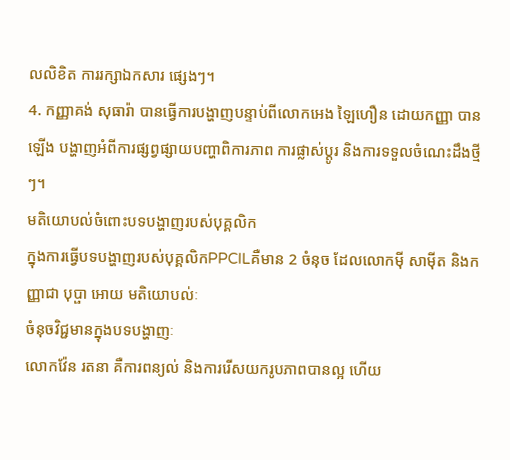លលិខិត ការរក្សាឯកសារ ផ្សេងៗ។
4. កញ្ញាគង់ សុធារ៉ា បានធ្វើការបង្ហាញបន្ទាប់ពីលោកអេង ឡៃហឿន ដោយកញ្ញា បានឡើង បង្ហាញអំពីការផ្សព្វផ្សាយបញ្ហាពិការភាព ការផ្លាស់ប្តូរ និងការទទួលចំណេះដឹងថ្មីៗ។
មតិយោបល់ចំពោះបទបង្ហាញរបស់បុគ្គលិក
ក្នុងការធ្វើបទបង្ហាញរបស់បុគ្គលិកPPCILគឺមាន 2 ចំនុច ដែលលោកម៉ី សាម៉ីត និងកញ្ញាជា បុប្ផា អោយ មតិយោបល់ៈ
ចំនុចវិជ្ជមានក្នុងបទបង្ហាញៈ
លោកវ៉ែន រតនា គឺការពន្យល់ និងការរើសយករូបភាពបានល្អ ហើយ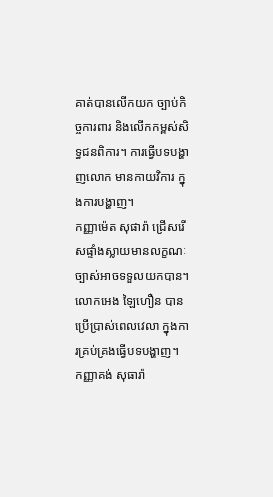គាត់បានលើកយក ច្បាប់កិច្ចការពារ និងលើកកម្ពស់សិទ្ធជនពិការ។ ការធ្វើបទបង្ហាញលោក មានកាយវិការ ក្នុងការបង្ហាញ។
កញ្ញាម៉េត សុផារ៉ា ជ្រើសរើសផ្ទាំងស្លាយមានលក្ខណៈច្បាស់អាចទទួលយកបាន។
លោកអេង ឡៃហឿន បានប្រើប្រាស់ពេលវេលា ក្នុងការគ្រប់គ្រងធ្វើបទបង្ហាញ។
កញ្ញាគង់ សុធារ៉ា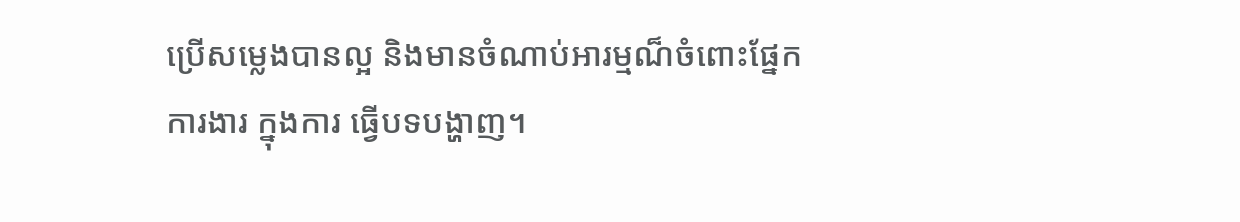ប្រើសម្លេងបានល្អ និងមានចំណាប់អារម្មណ៏ចំពោះផ្នែកការងារ ក្នុងការ ធ្វើបទបង្ហាញ។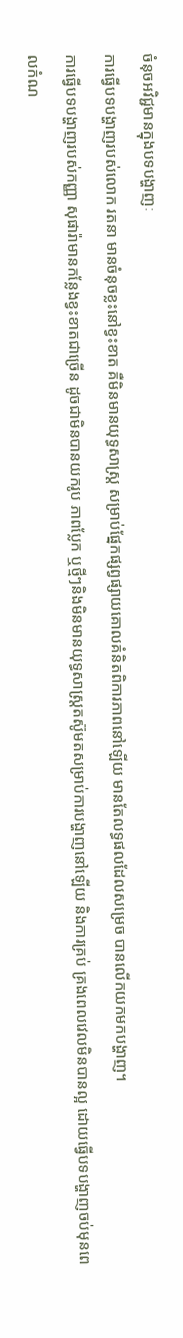ចំនុចអវិជ្ជមានក្នុងបទបង្ហាញៈ
ការធ្វើបទបង្ហាញរបស់លោក រតនា មានចំនុចខ្លះនៅខ្វះខាត គឺមិនមានយុទ្ធសាស្ដ្រ សម្រាប់ផ្នែកផ្សព្វផ្សាយគោលគំនិតពិការភាពនៅឡើយ មានតែលទ្ធផលដែលសម្រេច បានលើកយកមកបង្ហាញ។
ការធ្វើបទបង្ហាញរបស់កញ្ញា សុផារ៉ាមានកន្លែងខ្វះខាតជាច្រើន ដូចជាមិនបានយករូប ភាពប្លែក ឬថ្មីៗនិងមិនមានយុទ្ធសាស្ត្រតស៊ូមតសម្រាប់ការបង្ហាញនៅឡើយ និងការគ្រប់ គ្រងពេលវេលមិនបានល្អ ដោយធ្វើបទបង្ហាញចប់មុនពេលកំណ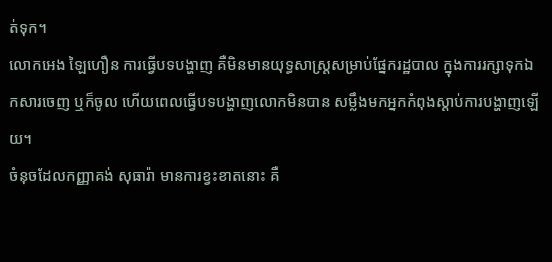ត់ទុក។
លោកអេង ឡៃហឿន ការធ្វើបទបង្ហាញ គឺមិនមានយុទ្ធសាស្ដ្រសម្រាប់ផ្នែករដ្ឋបាល ក្នុងការរក្សាទុកឯកសារចេញ ឬក៏ចូល ហើយពេលធ្វើបទបង្ហាញលោកមិនបាន សម្លឹងមកអ្នកកំពុងស្ដាប់ការបង្ហាញឡើយ។
ចំនុចដែលកញ្ញាគង់ សុធារ៉ា មានការខ្វះខាតនោះ គឺ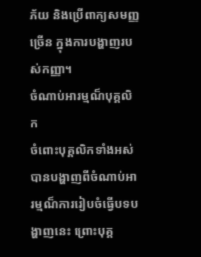ភ័យ និងប្រើពាក្យសមញ្ញច្រើន ក្នុងការបង្ហាញរបស់កញ្ញា។
ចំណាប់អារម្មណ៏បុគ្គលិក
ចំពោះបុគ្គលិកទាំងអស់ បានបង្ហាញពីចំណាប់អារម្មណ៏ការរៀបចំធ្វើបទបង្ហាញនេះ ព្រោះបុគ្គ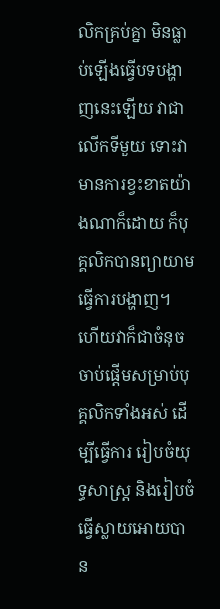លិកគ្រប់គ្នា មិនធ្លាប់ឡើងធ្វើបទបង្ហាញនេះឡើយ វាជាលើកទីមួយ ទោះវាមានការខ្វះខាតយ៉ាងណាក៏ដោយ ក៏បុគ្គលិកបានព្យាយាមធ្វើការបង្ហាញ។ ហើយវាក៏ជាចំនុចចាប់ផ្ដើមសម្រាប់បុគ្គលិកទាំងអស់ ដើម្បីធ្វើការ រៀបចំយុទ្ធសាស្ត្រ និងរៀបចំធ្វើស្លាយអោយបាន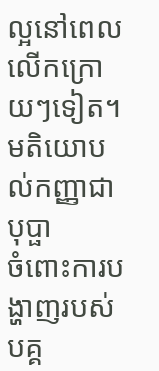ល្អនៅពេលលើកក្រោយៗទៀត។
មតិយោបល់កញ្ញាជា បុប្ផា
ចំពោះការបង្ហាញរបស់បគ្គ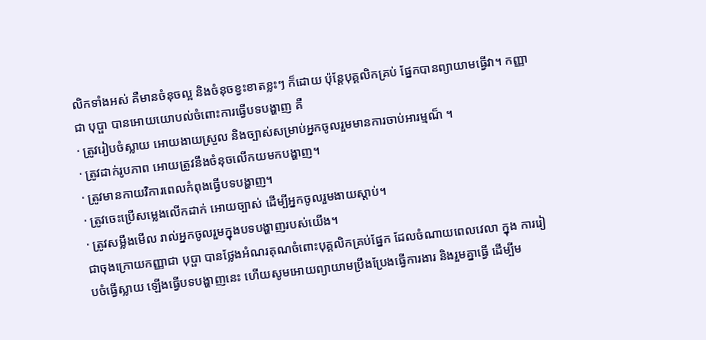លិកទាំងអស់ គឺមានចំនុចល្អ និងចំនុចខ្វះខាតខ្លះៗ ក៏ដោយ ប៉ុន្តែបុគ្គលិកគ្រប់ ផ្នែកបានព្យាយាមធ្វើវា។ កញ្ញាជា បុប្ផា បានអោយយោបល់ចំពោះការធ្វើបទបង្ហាញ គឺ
· ត្រូវរៀបចំស្លាយ អោយងាយស្រួល និងច្បាស់សម្រាប់អ្នកចូលរួមមានការចាប់អារម្មណ៏ ។
· ត្រូវដាក់រូបភាព អោយត្រូវនឹងចំនុចលើកយមកបង្ហាញ។
· ត្រូវមានកាយវិការពេលកំពុងធ្វើបទបង្ហាញ។
· ត្រូវចេះប្រើសម្លេងលើកដាក់ អោយច្បាស់ ដើម្បីអ្នកចូលរួមងាយស្ដាប់។
· ត្រូវសម្លឹងមើល រាល់អ្នកចូលរួមក្នុងបទបង្ហាញរបស់យើង។
ជាចុងក្រោយកញ្ញាជា បុប្ផា បានថ្លែងអំណរគុណចំពោះបុគ្គលិកគ្រប់ផ្នែក ដែលចំណាយពេលវេលា ក្នុង ការរៀបចំធ្វើស្លាយ ឡើងធ្វើបទបង្ហាញនេះ ហើយសូមអោយព្យាយាមប្រឹងប្រែងធ្វើការងារ និងរួមគ្នាធ្វើ ដើម្បីម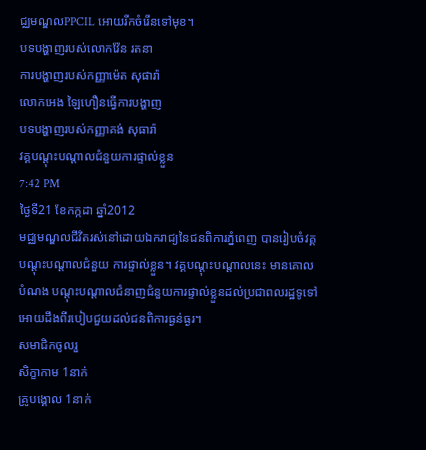ជ្ឈមណ្ឌលPPCIL អោយរីកចំរើនទៅមុខ។
បទបង្ហាញរបស់លោកវ៉ែន រតនា
ការបង្ហាញរបស់កញ្ញាម៉េត សុផារ៉ា
លោកអេង ឡៃហឿនធ្វើការបង្ហាញ
បទបង្ហាញរបស់កញ្ញាគង់ សុធារ៉ា
វគ្គបណ្ដុះបណ្ដាលជំនួយការផ្ទាល់ខ្លួន
7:42 PM
ថ្ងៃទី21 ខែកក្កដា ឆ្នាំ2012
មជ្ឈមណ្ឌលជីវិតរស់នៅដោយឯករាជ្យនៃជនពិការភ្នំពេញ បានរៀបចំវគ្គបណ្ដុះបណ្ដាលជំនួយ ការផ្ទាល់ខ្លួន។ វគ្គបណ្ដុះបណ្ដាលនេះ មានគោលបំណង បណ្ដុះបណ្ដាលជំនាញជំនួយការផ្ទាល់ខ្លួនដល់ប្រជាពលរដ្ឋទូទៅអោយដឹងពីរបៀបជួយដល់ជនពិការធ្ងន់ធ្ងរ។
សមាជិកចូលរួ
សិក្ខាកាម 1នាក់
គ្រូបង្គោល 1នាក់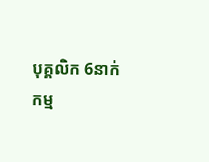បុគ្គលិក 6នាក់
កម្ម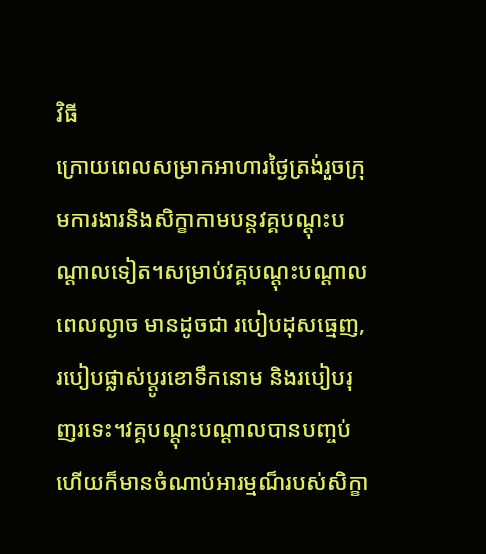វិធី
ក្រោយពេលសម្រាកអាហារថ្ងៃត្រង់រួចក្រុមការងារនិងសិក្ខាកាមបន្តវគ្គបណ្ដុះបណ្ដាលទៀត។សម្រាប់វគ្គបណ្ដុះបណ្ដាលពេលល្ងាច មានដូចជា របៀបដុសធ្មេញ, របៀបផ្លាស់ប្ដូរខោទឹកនោម និងរបៀបរុញរទេះ។វគ្គបណ្ដុះបណ្ដាលបានបញ្ចប់ ហើយក៏មានចំណាប់អារម្មណ៏របស់សិក្ខា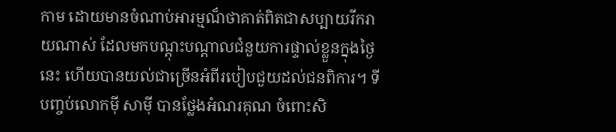កាម ដោយមានចំណាប់អារម្មណ៏ថាគាត់ពិតជាសប្បាយរីករាយណាស់ ដែលមកបណ្តុះបណ្ដាលជំនួយការផ្ទាល់ខ្លួនក្នុងថ្ងៃនេះ ហើយបានយល់ជាច្រើនអំពីរបៀបជួយដល់ជនពិការ។ ទីបញ្ចប់លោកម៉ី សាម៉ី បានថ្លែងអំណរគុណ ចំពោះសិ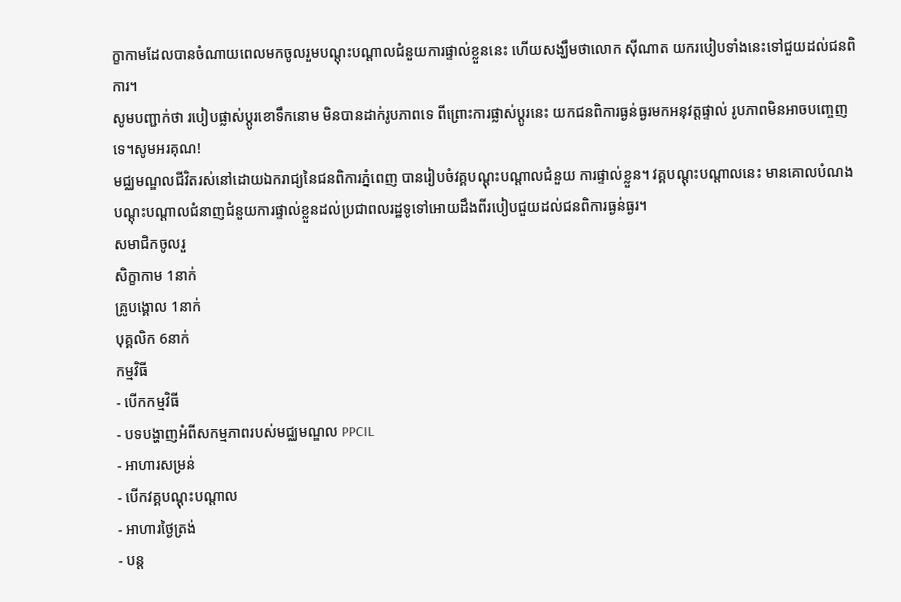ក្ខាកាមដែលបានចំណាយពេលមកចូលរួមបណ្ដុះបណ្ដាលជំនួយការផ្ទាល់ខ្លួននេះ ហើយសង្ឃឹមថាលោក ស៊ីណាត យករបៀបទាំងនេះទៅជួយដល់ជនពិការ។
សូមបញ្ជាក់ថា របៀបផ្លាស់ប្ដូរខោទឹកនោម មិនបានដាក់រូបភាពទេ ពីព្រោះការផ្លាស់ប្ដូរនេះ យកជនពិការធ្ងន់ធ្ងរមកអនុវត្តផ្ទាល់ រូបភាពមិនអាចបញ្ចេញទេ។សូមអរគុណ!
មជ្ឈមណ្ឌលជីវិតរស់នៅដោយឯករាជ្យនៃជនពិការភ្នំពេញ បានរៀបចំវគ្គបណ្ដុះបណ្ដាលជំនួយ ការផ្ទាល់ខ្លួន។ វគ្គបណ្ដុះបណ្ដាលនេះ មានគោលបំណង បណ្ដុះបណ្ដាលជំនាញជំនួយការផ្ទាល់ខ្លួនដល់ប្រជាពលរដ្ឋទូទៅអោយដឹងពីរបៀបជួយដល់ជនពិការធ្ងន់ធ្ងរ។
សមាជិកចូលរួ
សិក្ខាកាម 1នាក់
គ្រូបង្គោល 1នាក់
បុគ្គលិក 6នាក់
កម្មវិធី
- បើកកម្មវិធី
- បទបង្ហាញអំពីសកម្មភាពរបស់មជ្ឈមណ្ឌល PPCIL
- អាហារសម្រន់
- បើកវគ្គបណ្ដុះបណ្ដាល
- អាហារថ្ងៃត្រង់
- បន្ដ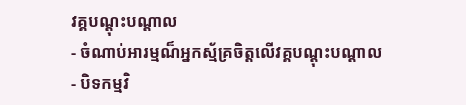វគ្គបណ្ដុះបណ្ដាល
- ចំណាប់អារម្មណ៏អ្នកស្ម័គ្រចិត្តលើវគ្គបណ្ដុះបណ្ដាល
- បិទកម្មវិ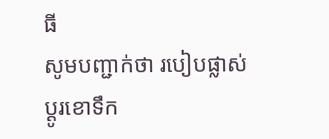ធី
សូមបញ្ជាក់ថា របៀបផ្លាស់ប្ដូរខោទឹក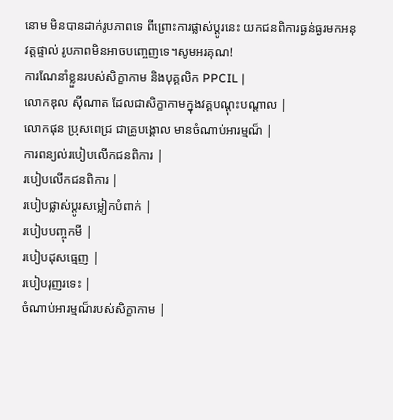នោម មិនបានដាក់រូបភាពទេ ពីព្រោះការផ្លាស់ប្ដូរនេះ យកជនពិការធ្ងន់ធ្ងរមកអនុវត្តផ្ទាល់ រូបភាពមិនអាចបញ្ចេញទេ។សូមអរគុណ!
ការណែនាំខ្លួនរបស់សិក្ខាកាម និងបុគ្គលិក PPCIL |
លោកឌុល ស៊ីណាត ដែលជាសិក្ខាកាមក្នុងវគ្គបណ្ដុះបណ្ដាល |
លោកផុន ប្រុសពេជ្រ ជាគ្រូបង្គោល មានចំណាប់អារម្មណ៏ |
ការពន្យល់របៀបលើកជនពិការ |
របៀបលើកជនពិការ |
របៀបផ្លាស់ប្ដូរសម្លៀកបំពាក់ |
របៀបបញ្ចុកមី |
របៀបដុសធ្មេញ |
របៀបរុញរទេះ |
ចំណាប់អារម្មណ៏របស់សិក្ខាកាម |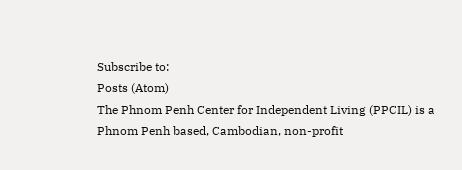Subscribe to:
Posts (Atom)
The Phnom Penh Center for Independent Living (PPCIL) is a Phnom Penh based, Cambodian, non-profit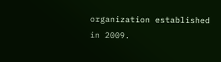organization established in 2009.